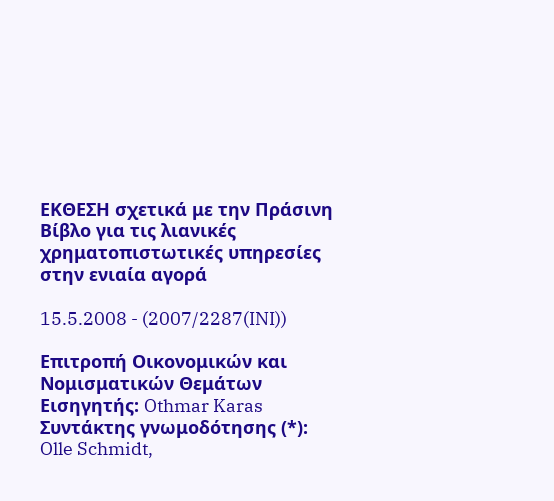ΕΚΘΕΣΗ σχετικά με την Πράσινη Βίβλο για τις λιανικές χρηματοπιστωτικές υπηρεσίες στην ενιαία αγορά

15.5.2008 - (2007/2287(INI))

Επιτροπή Οικονομικών και Νομισματικών Θεμάτων
Εισηγητής: Othmar Karas
Συντάκτης γνωμοδότησης (*):
Olle Schmidt,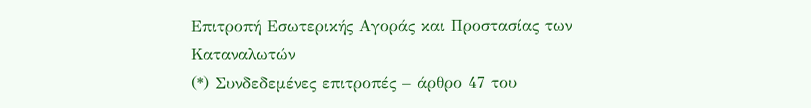Επιτροπή Εσωτερικής Αγοράς και Προστασίας των Καταναλωτών
(*) Συνδεδεμένες επιτροπές – άρθρο 47 του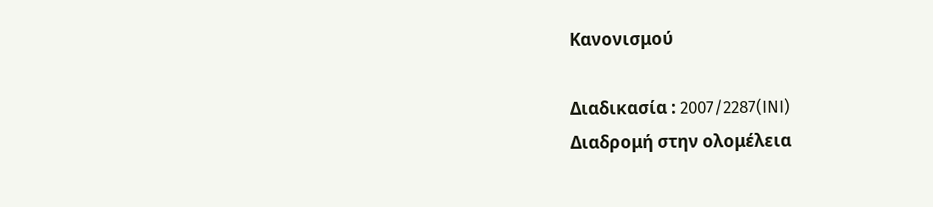Κανονισμού

Διαδικασία : 2007/2287(INI)
Διαδρομή στην ολομέλεια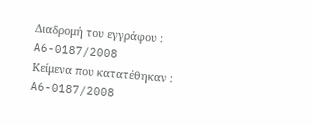Διαδρομή του εγγράφου :
A6-0187/2008
Κείμενα που κατατέθηκαν :
A6-0187/2008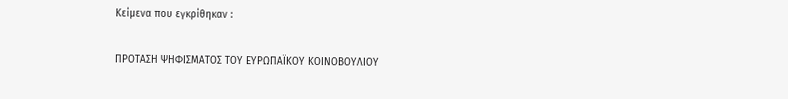Κείμενα που εγκρίθηκαν :

ΠΡΟΤΑΣΗ ΨΗΦΙΣΜΑΤΟΣ ΤΟΥ ΕΥΡΩΠΑΪΚΟΥ ΚΟΙΝΟΒΟΥΛΙΟΥ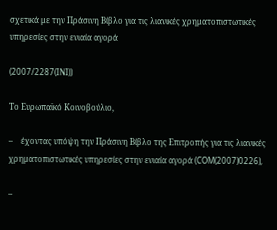σχετικά με την Πράσινη Βίβλο για τις λιανικές χρηματοπιστωτικές υπηρεσίες στην ενιαία αγορά

(2007/2287(INI))

Το Ευρωπαϊκό Κοινοβούλιο,

–    έχοντας υπόψη την Πράσινη Βίβλο της Επιτροπής για τις λιανικές χρηματοπιστωτικές υπηρεσίες στην ενιαία αγορά (COM(2007)0226),

–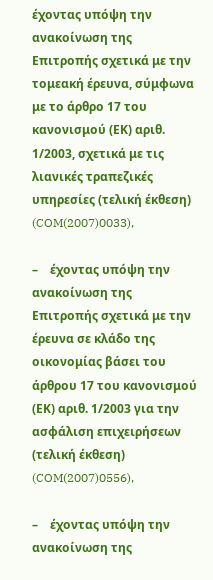έχοντας υπόψη την ανακοίνωση της Επιτροπής σχετικά με την τομεακή έρευνα, σύμφωνα με το άρθρο 17 του κανονισμού (ΕΚ) αριθ. 1/2003, σχετικά με τις λιανικές τραπεζικές υπηρεσίες (τελική έκθεση) (COM(2007)0033),

–    έχοντας υπόψη την ανακοίνωση της Επιτροπής σχετικά με την έρευνα σε κλάδο της οικονομίας βάσει του άρθρου 17 του κανονισμού (ΕΚ) αριθ. 1/2003 για την ασφάλιση επιχειρήσεων (τελική έκθεση) (COM(2007)0556),

–    έχοντας υπόψη την ανακοίνωση της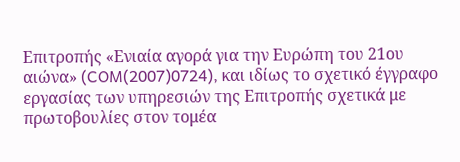Επιτροπής «Ενιαία αγορά για την Ευρώπη του 21ου αιώνα» (COM(2007)0724), και ιδίως το σχετικό έγγραφο εργασίας των υπηρεσιών της Επιτροπής σχετικά με πρωτοβουλίες στον τομέα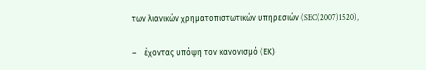των λιανικών χρηματοπιστωτικών υπηρεσιών (SEC(2007)1520),

–    έχοντας υπόψη τον κανονισμό (EΚ)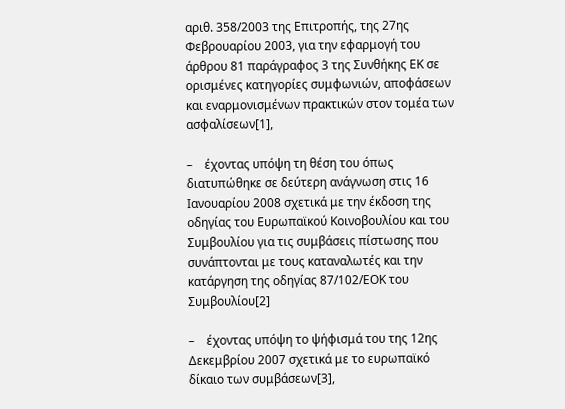αριθ. 358/2003 της Επιτροπής, της 27ης Φεβρουαρίου 2003, για την εφαρμογή του άρθρου 81 παράγραφος 3 της Συνθήκης ΕΚ σε ορισμένες κατηγορίες συμφωνιών, αποφάσεων και εναρμονισμένων πρακτικών στον τομέα των ασφαλίσεων[1],

–    έχοντας υπόψη τη θέση του όπως διατυπώθηκε σε δεύτερη ανάγνωση στις 16 Ιανουαρίου 2008 σχετικά με την έκδοση της οδηγίας του Ευρωπαϊκού Κοινοβουλίου και του Συμβουλίου για τις συμβάσεις πίστωσης που συνάπτονται με τους καταναλωτές και την κατάργηση της οδηγίας 87/102/ΕΟΚ του Συμβουλίου[2]

–    έχοντας υπόψη το ψήφισμά του της 12ης Δεκεμβρίου 2007 σχετικά με το ευρωπαϊκό δίκαιο των συμβάσεων[3],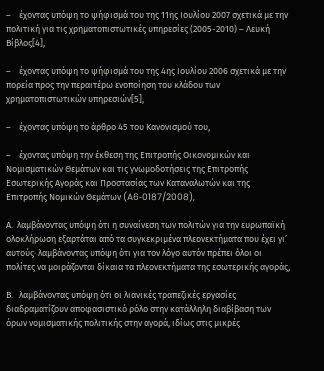–    έχοντας υπόψη το ψήφισμά του της 11ης Ιουλίου 2007 σχετικά με την πολιτική για τις χρηματοπιστωτικές υπηρεσίες (2005-2010) – Λευκή Βίβλος[4],

–    έχοντας υπόψη το ψήφισμά του της 4ης Ιουλίου 2006 σχετικά με την πορεία προς την περαιτέρω ενοποίηση του κλάδου των χρηματοπιστωτικών υπηρεσιών[5],

–    έχοντας υπόψη το άρθρο 45 του Κανονισμού του,

–    έχοντας υπόψη την έκθεση της Επιτροπής Οικονομικών και Νομισματικών Θεμάτων και τις γνωμοδοτήσεις της Επιτροπής Εσωτερικής Αγοράς και Προστασίας των Καταναλωτών και της Επιτροπής Νομικών Θεμάτων (A6‑0187/2008),

Α.  λαμβάνοντας υπόψη ότι η συναίνεση των πολιτών για την ευρωπαϊκή ολοκλήρωση εξαρτάται από τα συγκεκριμένα πλεονεκτήματα που έχει γι’ αυτούς· λαμβάνοντας υπόψη ότι για τον λόγο αυτόν πρέπει όλοι οι πολίτες να μοιράζονται δίκαια τα πλεονεκτήματα της εσωτερικής αγοράς,

Β.   λαμβάνοντας υπόψη ότι οι λιανικές τραπεζικές εργασίες διαδραματίζουν αποφασιστικό ρόλο στην κατάλληλη διαβίβαση των όρων νομισματικής πολιτικής στην αγορά, ιδίως στις μικρές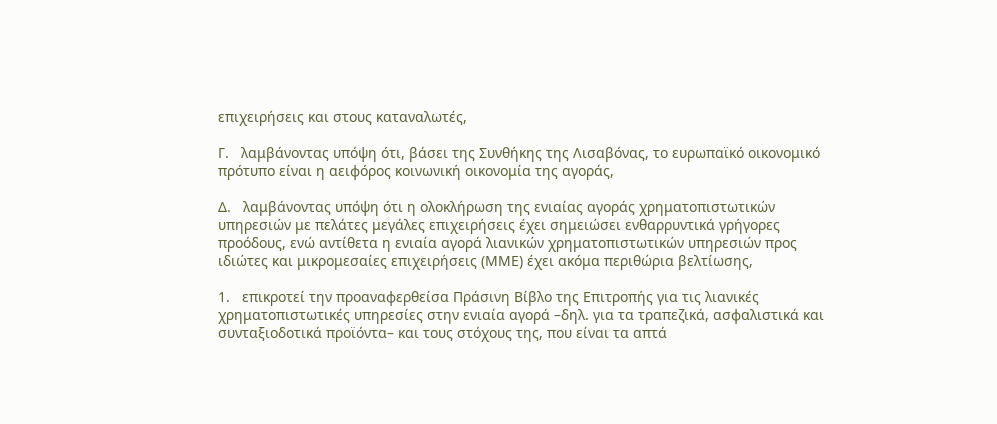επιχειρήσεις και στους καταναλωτές,

Γ.   λαμβάνοντας υπόψη ότι, βάσει της Συνθήκης της Λισαβόνας, το ευρωπαϊκό οικονομικό πρότυπο είναι η αειφόρος κοινωνική οικονομία της αγοράς,

Δ.   λαμβάνοντας υπόψη ότι η ολοκλήρωση της ενιαίας αγοράς χρηματοπιστωτικών υπηρεσιών με πελάτες μεγάλες επιχειρήσεις έχει σημειώσει ενθαρρυντικά γρήγορες προόδους, ενώ αντίθετα η ενιαία αγορά λιανικών χρηματοπιστωτικών υπηρεσιών προς ιδιώτες και μικρομεσαίες επιχειρήσεις (ΜΜΕ) έχει ακόμα περιθώρια βελτίωσης,

1.   επικροτεί την προαναφερθείσα Πράσινη Βίβλο της Επιτροπής για τις λιανικές χρηματοπιστωτικές υπηρεσίες στην ενιαία αγορά –δηλ. για τα τραπεζικά, ασφαλιστικά και συνταξιοδοτικά προϊόντα– και τους στόχους της, που είναι τα απτά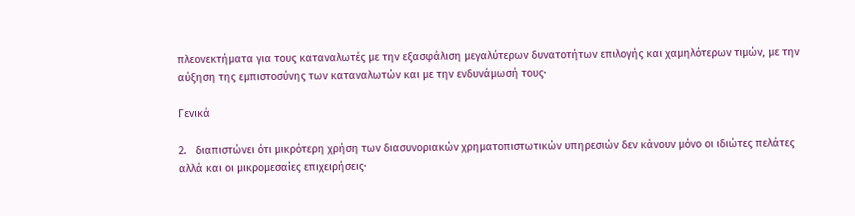πλεονεκτήματα για τους καταναλωτές με την εξασφάλιση μεγαλύτερων δυνατοτήτων επιλογής και χαμηλότερων τιμών, με την αύξηση της εμπιστοσύνης των καταναλωτών και με την ενδυνάμωσή τους·

Γενικά

2.   διαπιστώνει ότι μικρότερη χρήση των διασυνοριακών χρηματοπιστωτικών υπηρεσιών δεν κάνουν μόνο οι ιδιώτες πελάτες αλλά και οι μικρομεσαίες επιχειρήσεις·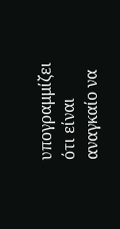υπογραμμίζει ότι είναι αναγκαίο να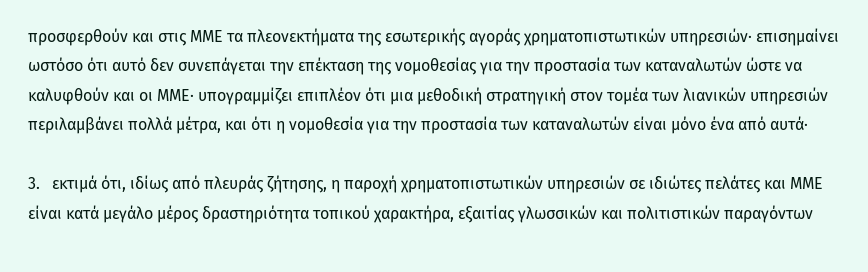προσφερθούν και στις ΜΜΕ τα πλεονεκτήματα της εσωτερικής αγοράς χρηματοπιστωτικών υπηρεσιών· επισημαίνει ωστόσο ότι αυτό δεν συνεπάγεται την επέκταση της νομοθεσίας για την προστασία των καταναλωτών ώστε να καλυφθούν και οι ΜΜΕ· υπογραμμίζει επιπλέον ότι μια μεθοδική στρατηγική στον τομέα των λιανικών υπηρεσιών περιλαμβάνει πολλά μέτρα, και ότι η νομοθεσία για την προστασία των καταναλωτών είναι μόνο ένα από αυτά·

3.   εκτιμά ότι, ιδίως από πλευράς ζήτησης, η παροχή χρηματοπιστωτικών υπηρεσιών σε ιδιώτες πελάτες και ΜΜΕ είναι κατά μεγάλο μέρος δραστηριότητα τοπικού χαρακτήρα, εξαιτίας γλωσσικών και πολιτιστικών παραγόντων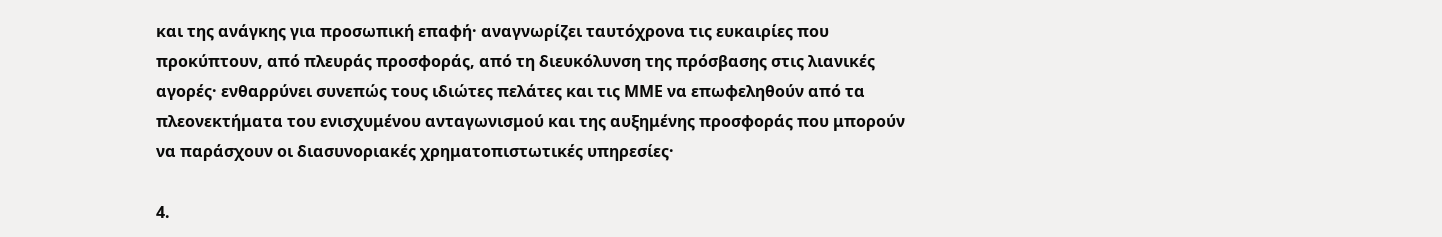και της ανάγκης για προσωπική επαφή· αναγνωρίζει ταυτόχρονα τις ευκαιρίες που προκύπτουν, από πλευράς προσφοράς, από τη διευκόλυνση της πρόσβασης στις λιανικές αγορές· ενθαρρύνει συνεπώς τους ιδιώτες πελάτες και τις ΜΜΕ να επωφεληθούν από τα πλεονεκτήματα του ενισχυμένου ανταγωνισμού και της αυξημένης προσφοράς που μπορούν να παράσχουν οι διασυνοριακές χρηματοπιστωτικές υπηρεσίες·

4.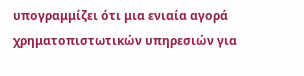υπογραμμίζει ότι μια ενιαία αγορά χρηματοπιστωτικών υπηρεσιών για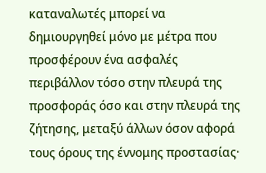καταναλωτές μπορεί να δημιουργηθεί μόνο με μέτρα που προσφέρουν ένα ασφαλές περιβάλλον τόσο στην πλευρά της προσφοράς όσο και στην πλευρά της ζήτησης, μεταξύ άλλων όσον αφορά τους όρους της έννομης προστασίας·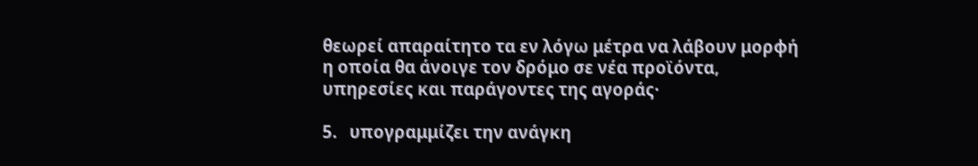θεωρεί απαραίτητο τα εν λόγω μέτρα να λάβουν μορφή η οποία θα άνοιγε τον δρόμο σε νέα προϊόντα, υπηρεσίες και παράγοντες της αγοράς·

5.   υπογραμμίζει την ανάγκη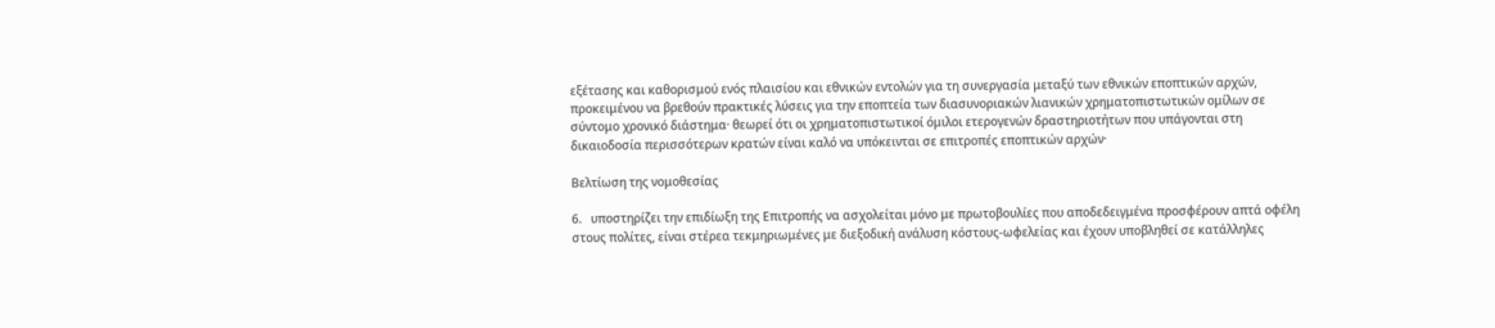εξέτασης και καθορισμού ενός πλαισίου και εθνικών εντολών για τη συνεργασία μεταξύ των εθνικών εποπτικών αρχών, προκειμένου να βρεθούν πρακτικές λύσεις για την εποπτεία των διασυνοριακών λιανικών χρηματοπιστωτικών ομίλων σε σύντομο χρονικό διάστημα· θεωρεί ότι οι χρηματοπιστωτικοί όμιλοι ετερογενών δραστηριοτήτων που υπάγονται στη δικαιοδοσία περισσότερων κρατών είναι καλό να υπόκεινται σε επιτροπές εποπτικών αρχών·

Βελτίωση της νομοθεσίας

6.   υποστηρίζει την επιδίωξη της Επιτροπής να ασχολείται μόνο με πρωτοβουλίες που αποδεδειγμένα προσφέρουν απτά οφέλη στους πολίτες, είναι στέρεα τεκμηριωμένες με διεξοδική ανάλυση κόστους-ωφελείας και έχουν υποβληθεί σε κατάλληλες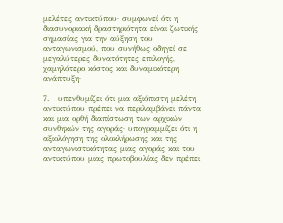μελέτες αντικτύπου· συμφωνεί ότι η διασυνοριακή δραστηριότητα είναι ζωτικής σημασίας για την αύξηση του ανταγωνισμού, που συνήθως οδηγεί σε μεγαλύτερες δυνατότητες επιλογής, χαμηλότερο κόστος και δυναμικότερη ανάπτυξη·

7.   υπενθυμίζει ότι μια αξιόπιστη μελέτη αντικτύπου πρέπει να περιλαμβάνει πάντα και μια ορθή διαπίστωση των αρχικών συνθηκών της αγοράς· υπογραμμίζει ότι η αξιολόγηση της ολοκλήρωσης και της ανταγωνιστικότητας μιας αγοράς και του αντικτύπου μιας πρωτοβουλίας δεν πρέπει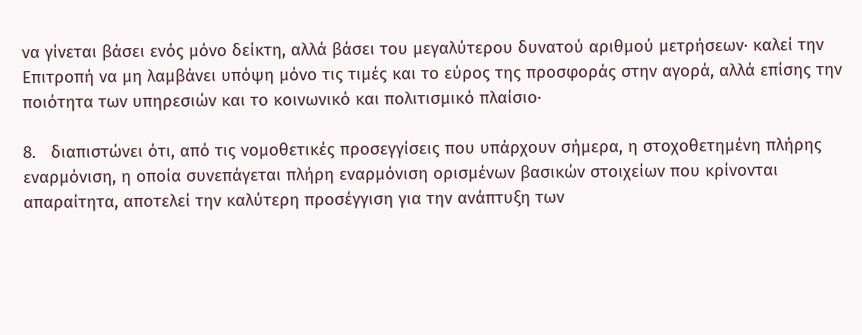να γίνεται βάσει ενός μόνο δείκτη, αλλά βάσει του μεγαλύτερου δυνατού αριθμού μετρήσεων· καλεί την Επιτροπή να μη λαμβάνει υπόψη μόνο τις τιμές και το εύρος της προσφοράς στην αγορά, αλλά επίσης την ποιότητα των υπηρεσιών και το κοινωνικό και πολιτισμικό πλαίσιο·

8.   διαπιστώνει ότι, από τις νομοθετικές προσεγγίσεις που υπάρχουν σήμερα, η στοχοθετημένη πλήρης εναρμόνιση, η οποία συνεπάγεται πλήρη εναρμόνιση ορισμένων βασικών στοιχείων που κρίνονται απαραίτητα, αποτελεί την καλύτερη προσέγγιση για την ανάπτυξη των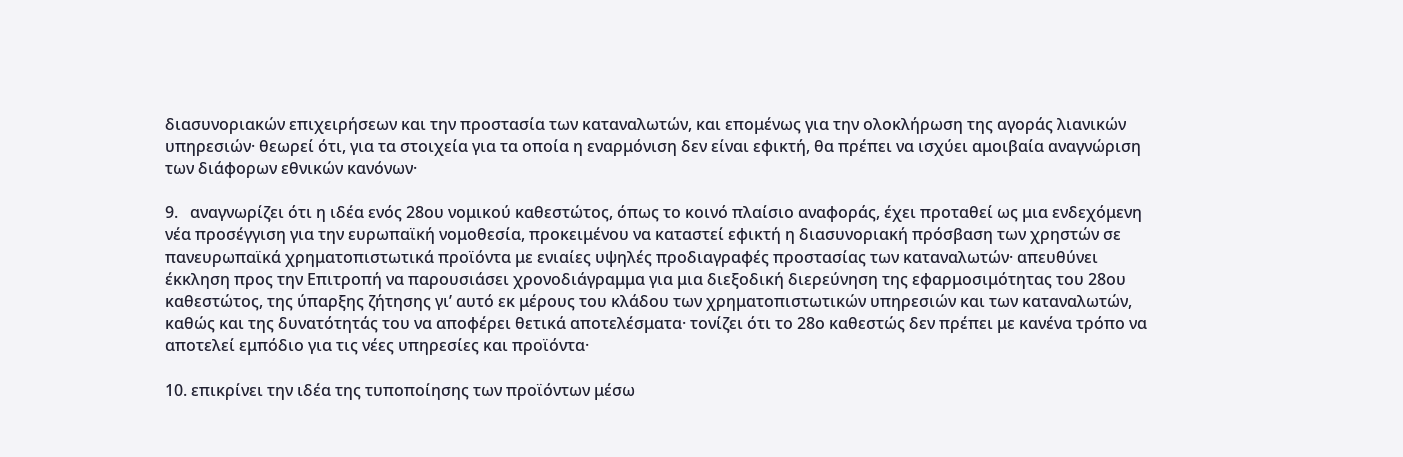διασυνοριακών επιχειρήσεων και την προστασία των καταναλωτών, και επομένως για την ολοκλήρωση της αγοράς λιανικών υπηρεσιών· θεωρεί ότι, για τα στοιχεία για τα οποία η εναρμόνιση δεν είναι εφικτή, θα πρέπει να ισχύει αμοιβαία αναγνώριση των διάφορων εθνικών κανόνων·

9.   αναγνωρίζει ότι η ιδέα ενός 28ου νομικού καθεστώτος, όπως το κοινό πλαίσιο αναφοράς, έχει προταθεί ως μια ενδεχόμενη νέα προσέγγιση για την ευρωπαϊκή νομοθεσία, προκειμένου να καταστεί εφικτή η διασυνοριακή πρόσβαση των χρηστών σε πανευρωπαϊκά χρηματοπιστωτικά προϊόντα με ενιαίες υψηλές προδιαγραφές προστασίας των καταναλωτών· απευθύνει έκκληση προς την Επιτροπή να παρουσιάσει χρονοδιάγραμμα για μια διεξοδική διερεύνηση της εφαρμοσιμότητας του 28ου καθεστώτος, της ύπαρξης ζήτησης γι’ αυτό εκ μέρους του κλάδου των χρηματοπιστωτικών υπηρεσιών και των καταναλωτών, καθώς και της δυνατότητάς του να αποφέρει θετικά αποτελέσματα· τονίζει ότι το 28ο καθεστώς δεν πρέπει με κανένα τρόπο να αποτελεί εμπόδιο για τις νέες υπηρεσίες και προϊόντα·

10. επικρίνει την ιδέα της τυποποίησης των προϊόντων μέσω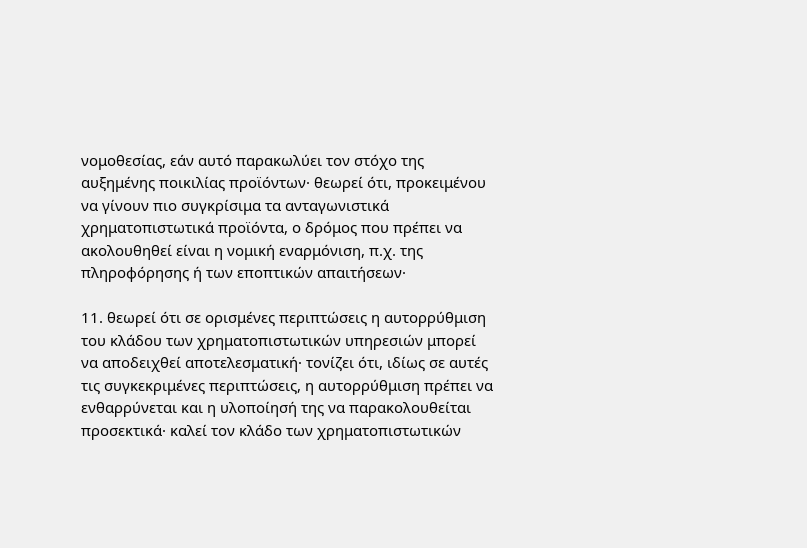νομοθεσίας, εάν αυτό παρακωλύει τον στόχο της αυξημένης ποικιλίας προϊόντων· θεωρεί ότι, προκειμένου να γίνουν πιο συγκρίσιμα τα ανταγωνιστικά χρηματοπιστωτικά προϊόντα, ο δρόμος που πρέπει να ακολουθηθεί είναι η νομική εναρμόνιση, π.χ. της πληροφόρησης ή των εποπτικών απαιτήσεων·

11. θεωρεί ότι σε ορισμένες περιπτώσεις η αυτορρύθμιση του κλάδου των χρηματοπιστωτικών υπηρεσιών μπορεί να αποδειχθεί αποτελεσματική· τονίζει ότι, ιδίως σε αυτές τις συγκεκριμένες περιπτώσεις, η αυτορρύθμιση πρέπει να ενθαρρύνεται και η υλοποίησή της να παρακολουθείται προσεκτικά· καλεί τον κλάδο των χρηματοπιστωτικών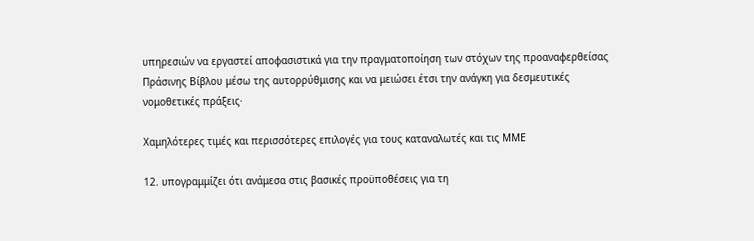υπηρεσιών να εργαστεί αποφασιστικά για την πραγματοποίηση των στόχων της προαναφερθείσας Πράσινης Βίβλου μέσω της αυτορρύθμισης και να μειώσει έτσι την ανάγκη για δεσμευτικές νομοθετικές πράξεις·

Χαμηλότερες τιμές και περισσότερες επιλογές για τους καταναλωτές και τις ΜΜΕ

12. υπογραμμίζει ότι ανάμεσα στις βασικές προϋποθέσεις για τη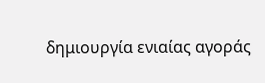δημιουργία ενιαίας αγοράς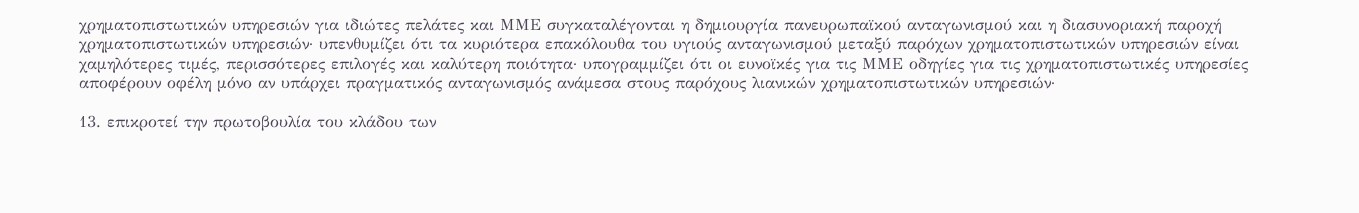χρηματοπιστωτικών υπηρεσιών για ιδιώτες πελάτες και ΜΜΕ συγκαταλέγονται η δημιουργία πανευρωπαϊκού ανταγωνισμού και η διασυνοριακή παροχή χρηματοπιστωτικών υπηρεσιών· υπενθυμίζει ότι τα κυριότερα επακόλουθα του υγιούς ανταγωνισμού μεταξύ παρόχων χρηματοπιστωτικών υπηρεσιών είναι χαμηλότερες τιμές, περισσότερες επιλογές και καλύτερη ποιότητα· υπογραμμίζει ότι οι ευνοϊκές για τις ΜΜΕ οδηγίες για τις χρηματοπιστωτικές υπηρεσίες αποφέρουν οφέλη μόνο αν υπάρχει πραγματικός ανταγωνισμός ανάμεσα στους παρόχους λιανικών χρηματοπιστωτικών υπηρεσιών·

13. επικροτεί την πρωτοβουλία του κλάδου των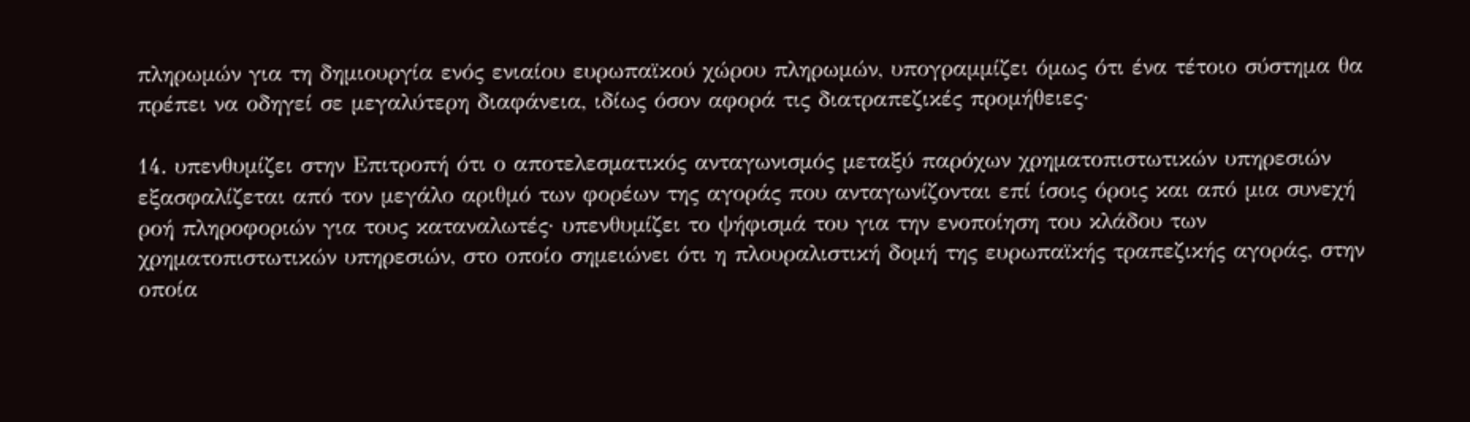πληρωμών για τη δημιουργία ενός ενιαίου ευρωπαϊκού χώρου πληρωμών, υπογραμμίζει όμως ότι ένα τέτοιο σύστημα θα πρέπει να οδηγεί σε μεγαλύτερη διαφάνεια, ιδίως όσον αφορά τις διατραπεζικές προμήθειες·

14. υπενθυμίζει στην Επιτροπή ότι ο αποτελεσματικός ανταγωνισμός μεταξύ παρόχων χρηματοπιστωτικών υπηρεσιών εξασφαλίζεται από τον μεγάλο αριθμό των φορέων της αγοράς που ανταγωνίζονται επί ίσοις όροις και από μια συνεχή ροή πληροφοριών για τους καταναλωτές· υπενθυμίζει το ψήφισμά του για την ενοποίηση του κλάδου των χρηματοπιστωτικών υπηρεσιών, στο οποίο σημειώνει ότι η πλουραλιστική δομή της ευρωπαϊκής τραπεζικής αγοράς, στην οποία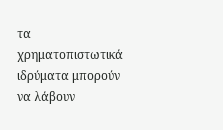τα χρηματοπιστωτικά ιδρύματα μπορούν να λάβουν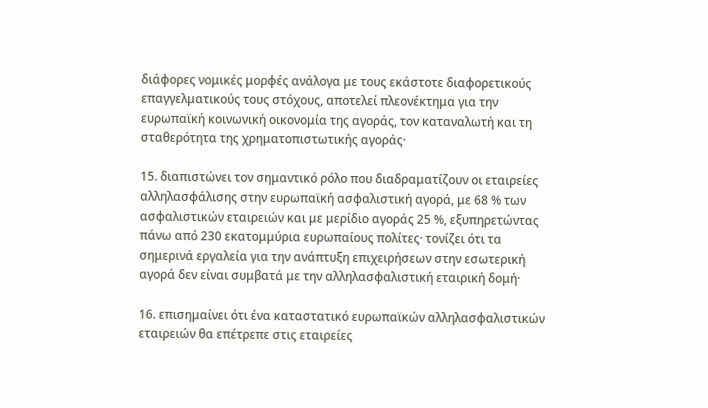διάφορες νομικές μορφές ανάλογα με τους εκάστοτε διαφορετικούς επαγγελματικούς τους στόχους, αποτελεί πλεονέκτημα για την ευρωπαϊκή κοινωνική οικονομία της αγοράς, τον καταναλωτή και τη σταθερότητα της χρηματοπιστωτικής αγοράς·

15. διαπιστώνει τον σημαντικό ρόλο που διαδραματίζουν οι εταιρείες αλληλασφάλισης στην ευρωπαϊκή ασφαλιστική αγορά, με 68 % των ασφαλιστικών εταιρειών και με μερίδιο αγοράς 25 %, εξυπηρετώντας πάνω από 230 εκατομμύρια ευρωπαίους πολίτες· τονίζει ότι τα σημερινά εργαλεία για την ανάπτυξη επιχειρήσεων στην εσωτερική αγορά δεν είναι συμβατά με την αλληλασφαλιστική εταιρική δομή·

16. επισημαίνει ότι ένα καταστατικό ευρωπαϊκών αλληλασφαλιστικών εταιρειών θα επέτρεπε στις εταιρείες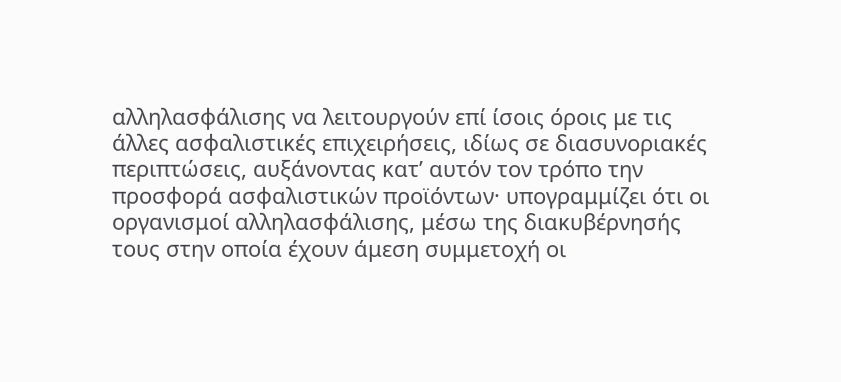αλληλασφάλισης να λειτουργούν επί ίσοις όροις με τις άλλες ασφαλιστικές επιχειρήσεις, ιδίως σε διασυνοριακές περιπτώσεις, αυξάνοντας κατ’ αυτόν τον τρόπο την προσφορά ασφαλιστικών προϊόντων· υπογραμμίζει ότι οι οργανισμοί αλληλασφάλισης, μέσω της διακυβέρνησής τους στην οποία έχουν άμεση συμμετοχή οι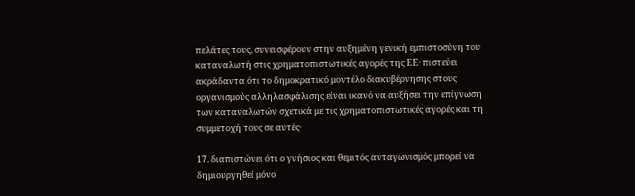πελάτες τους, συνεισφέρουν στην αυξημένη γενική εμπιστοσύνη του καταναλωτή στις χρηματοπιστωτικές αγορές της ΕΕ· πιστεύει ακράδαντα ότι το δημοκρατικό μοντέλο διακυβέρνησης στους οργανισμούς αλληλασφάλισης είναι ικανό να αυξήσει την επίγνωση των καταναλωτών σχετικά με τις χρηματοπιστωτικές αγορές και τη συμμετοχή τους σε αυτές·

17. διαπιστώνει ότι ο γνήσιος και θεμιτός ανταγωνισμός μπορεί να δημιουργηθεί μόνο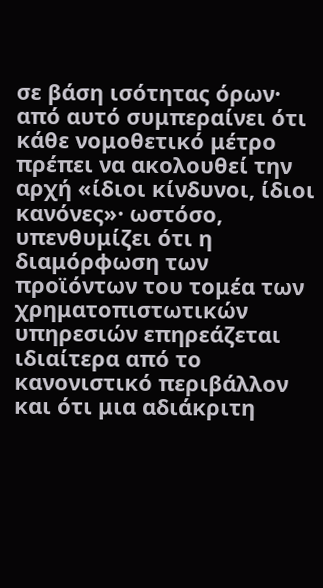σε βάση ισότητας όρων· από αυτό συμπεραίνει ότι κάθε νομοθετικό μέτρο πρέπει να ακολουθεί την αρχή «ίδιοι κίνδυνοι, ίδιοι κανόνες»· ωστόσο, υπενθυμίζει ότι η διαμόρφωση των προϊόντων του τομέα των χρηματοπιστωτικών υπηρεσιών επηρεάζεται ιδιαίτερα από το κανονιστικό περιβάλλον και ότι μια αδιάκριτη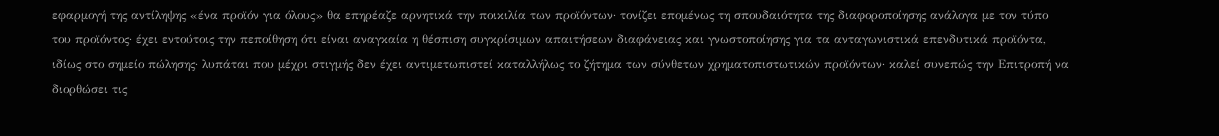εφαρμογή της αντίληψης «ένα προϊόν για όλους» θα επηρέαζε αρνητικά την ποικιλία των προϊόντων· τονίζει επομένως τη σπουδαιότητα της διαφοροποίησης ανάλογα με τον τύπο του προϊόντος· έχει εντούτοις την πεποίθηση ότι είναι αναγκαία η θέσπιση συγκρίσιμων απαιτήσεων διαφάνειας και γνωστοποίησης για τα ανταγωνιστικά επενδυτικά προϊόντα, ιδίως στο σημείο πώλησης· λυπάται που μέχρι στιγμής δεν έχει αντιμετωπιστεί καταλλήλως το ζήτημα των σύνθετων χρηματοπιστωτικών προϊόντων· καλεί συνεπώς την Επιτροπή να διορθώσει τις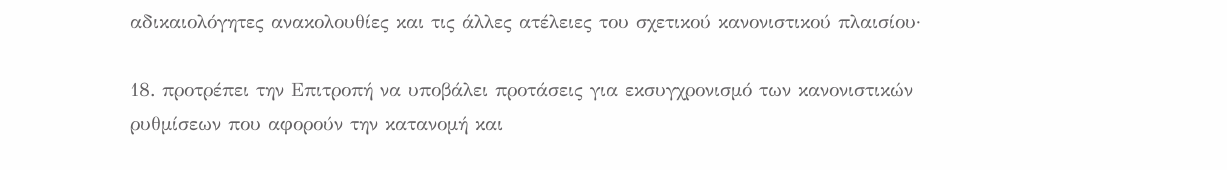αδικαιολόγητες ανακολουθίες και τις άλλες ατέλειες του σχετικού κανονιστικού πλαισίου·

18. προτρέπει την Επιτροπή να υποβάλει προτάσεις για εκσυγχρονισμό των κανονιστικών ρυθμίσεων που αφορούν την κατανομή και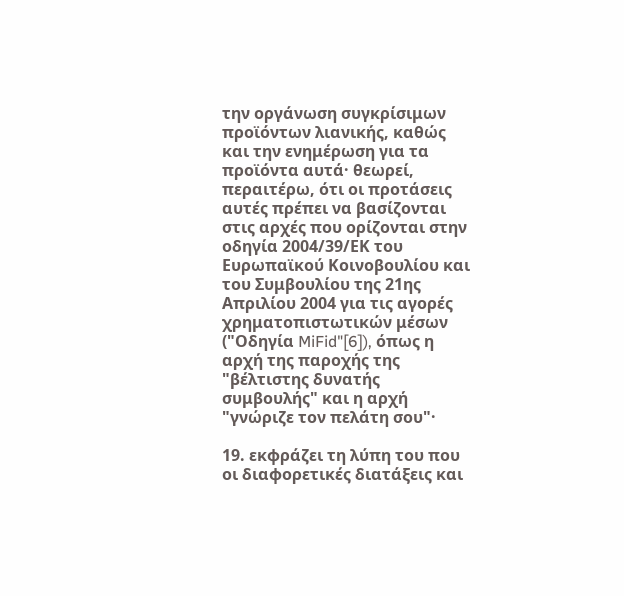την οργάνωση συγκρίσιμων προϊόντων λιανικής, καθώς και την ενημέρωση για τα προϊόντα αυτά· θεωρεί, περαιτέρω, ότι οι προτάσεις αυτές πρέπει να βασίζονται στις αρχές που ορίζονται στην οδηγία 2004/39/ΕΚ του Ευρωπαϊκού Κοινοβουλίου και του Συμβουλίου της 21ης Απριλίου 2004 για τις αγορές χρηματοπιστωτικών μέσων ("Οδηγία MiFid"[6]), όπως η αρχή της παροχής της "βέλτιστης δυνατής συμβουλής" και η αρχή "γνώριζε τον πελάτη σου"·

19. εκφράζει τη λύπη του που οι διαφορετικές διατάξεις και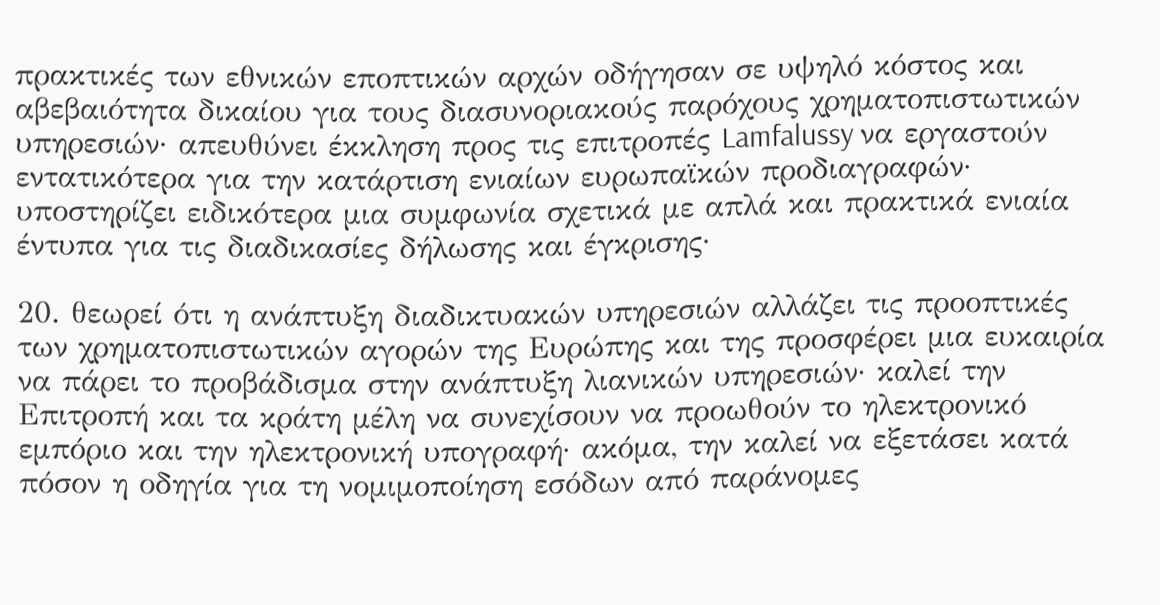πρακτικές των εθνικών εποπτικών αρχών οδήγησαν σε υψηλό κόστος και αβεβαιότητα δικαίου για τους διασυνοριακούς παρόχους χρηματοπιστωτικών υπηρεσιών· απευθύνει έκκληση προς τις επιτροπές Lamfalussy να εργαστούν εντατικότερα για την κατάρτιση ενιαίων ευρωπαϊκών προδιαγραφών· υποστηρίζει ειδικότερα μια συμφωνία σχετικά με απλά και πρακτικά ενιαία έντυπα για τις διαδικασίες δήλωσης και έγκρισης·

20. θεωρεί ότι η ανάπτυξη διαδικτυακών υπηρεσιών αλλάζει τις προοπτικές των χρηματοπιστωτικών αγορών της Ευρώπης και της προσφέρει μια ευκαιρία να πάρει το προβάδισμα στην ανάπτυξη λιανικών υπηρεσιών· καλεί την Επιτροπή και τα κράτη μέλη να συνεχίσουν να προωθούν το ηλεκτρονικό εμπόριο και την ηλεκτρονική υπογραφή· ακόμα, την καλεί να εξετάσει κατά πόσον η οδηγία για τη νομιμοποίηση εσόδων από παράνομες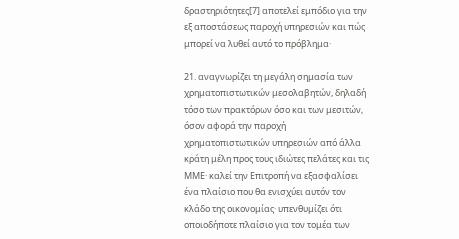δραστηριότητες[7] αποτελεί εμπόδιο για την εξ αποστάσεως παροχή υπηρεσιών και πώς μπορεί να λυθεί αυτό το πρόβλημα·

21. αναγνωρίζει τη μεγάλη σημασία των χρηματοπιστωτικών μεσολαβητών, δηλαδή τόσο των πρακτόρων όσο και των μεσιτών, όσον αφορά την παροχή χρηματοπιστωτικών υπηρεσιών από άλλα κράτη μέλη προς τους ιδιώτες πελάτες και τις ΜΜΕ· καλεί την Επιτροπή να εξασφαλίσει ένα πλαίσιο που θα ενισχύει αυτόν τον κλάδο της οικονομίας· υπενθυμίζει ότι οποιοδήποτε πλαίσιο για τον τομέα των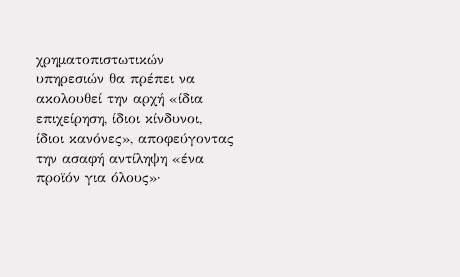χρηματοπιστωτικών υπηρεσιών θα πρέπει να ακολουθεί την αρχή «ίδια επιχείρηση, ίδιοι κίνδυνοι, ίδιοι κανόνες», αποφεύγοντας την ασαφή αντίληψη «ένα προϊόν για όλους»·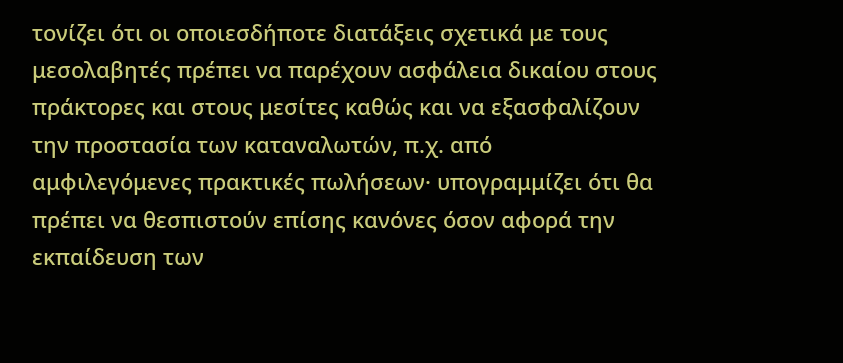τονίζει ότι οι οποιεσδήποτε διατάξεις σχετικά με τους μεσολαβητές πρέπει να παρέχουν ασφάλεια δικαίου στους πράκτορες και στους μεσίτες καθώς και να εξασφαλίζουν την προστασία των καταναλωτών, π.χ. από αμφιλεγόμενες πρακτικές πωλήσεων· υπογραμμίζει ότι θα πρέπει να θεσπιστούν επίσης κανόνες όσον αφορά την εκπαίδευση των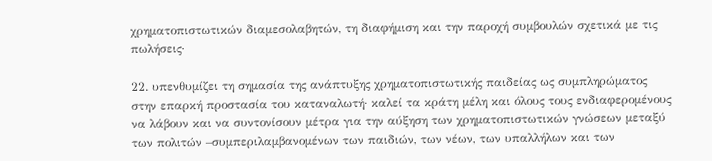χρηματοπιστωτικών διαμεσολαβητών, τη διαφήμιση και την παροχή συμβουλών σχετικά με τις πωλήσεις·

22. υπενθυμίζει τη σημασία της ανάπτυξης χρηματοπιστωτικής παιδείας ως συμπληρώματος στην επαρκή προστασία του καταναλωτή· καλεί τα κράτη μέλη και όλους τους ενδιαφερομένους να λάβουν και να συντονίσουν μέτρα για την αύξηση των χρηματοπιστωτικών γνώσεων μεταξύ των πολιτών –συμπεριλαμβανομένων των παιδιών, των νέων, των υπαλλήλων και των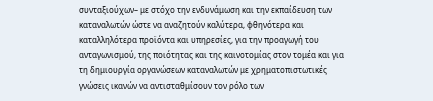συνταξιούχων– με στόχο την ενδυνάμωση και την εκπαίδευση των καταναλωτών ώστε να αναζητούν καλύτερα, φθηνότερα και καταλληλότερα προϊόντα και υπηρεσίες, για την προαγωγή του ανταγωνισμού, της ποιότητας και της καινοτομίας στον τομέα και για τη δημιουργία οργανώσεων καταναλωτών με χρηματοπιστωτικές γνώσεις ικανών να αντισταθμίσουν τον ρόλο των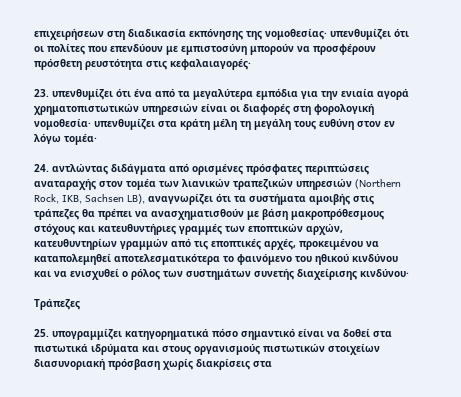επιχειρήσεων στη διαδικασία εκπόνησης της νομοθεσίας· υπενθυμίζει ότι οι πολίτες που επενδύουν με εμπιστοσύνη μπορούν να προσφέρουν πρόσθετη ρευστότητα στις κεφαλαιαγορές·

23. υπενθυμίζει ότι ένα από τα μεγαλύτερα εμπόδια για την ενιαία αγορά χρηματοπιστωτικών υπηρεσιών είναι οι διαφορές στη φορολογική νομοθεσία· υπενθυμίζει στα κράτη μέλη τη μεγάλη τους ευθύνη στον εν λόγω τομέα·

24. αντλώντας διδάγματα από ορισμένες πρόσφατες περιπτώσεις αναταραχής στον τομέα των λιανικών τραπεζικών υπηρεσιών (Northern Rock, IKB, Sachsen LB), αναγνωρίζει ότι τα συστήματα αμοιβής στις τράπεζες θα πρέπει να ανασχηματισθούν με βάση μακροπρόθεσμους στόχους και κατευθυντήριες γραμμές των εποπτικών αρχών, κατευθυντηρίων γραμμών από τις εποπτικές αρχές, προκειμένου να καταπολεμηθεί αποτελεσματικότερα το φαινόμενο του ηθικού κινδύνου και να ενισχυθεί ο ρόλος των συστημάτων συνετής διαχείρισης κινδύνου·

Τράπεζες

25. υπογραμμίζει κατηγορηματικά πόσο σημαντικό είναι να δοθεί στα πιστωτικά ιδρύματα και στους οργανισμούς πιστωτικών στοιχείων διασυνοριακή πρόσβαση χωρίς διακρίσεις στα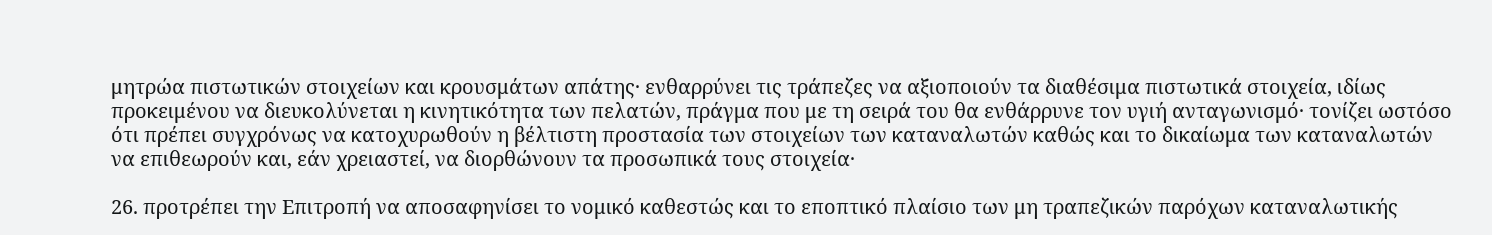μητρώα πιστωτικών στοιχείων και κρουσμάτων απάτης· ενθαρρύνει τις τράπεζες να αξιοποιούν τα διαθέσιμα πιστωτικά στοιχεία, ιδίως προκειμένου να διευκολύνεται η κινητικότητα των πελατών, πράγμα που με τη σειρά του θα ενθάρρυνε τον υγιή ανταγωνισμό· τονίζει ωστόσο ότι πρέπει συγχρόνως να κατοχυρωθούν η βέλτιστη προστασία των στοιχείων των καταναλωτών καθώς και το δικαίωμα των καταναλωτών να επιθεωρούν και, εάν χρειαστεί, να διορθώνουν τα προσωπικά τους στοιχεία·

26. προτρέπει την Επιτροπή να αποσαφηνίσει το νομικό καθεστώς και το εποπτικό πλαίσιο των μη τραπεζικών παρόχων καταναλωτικής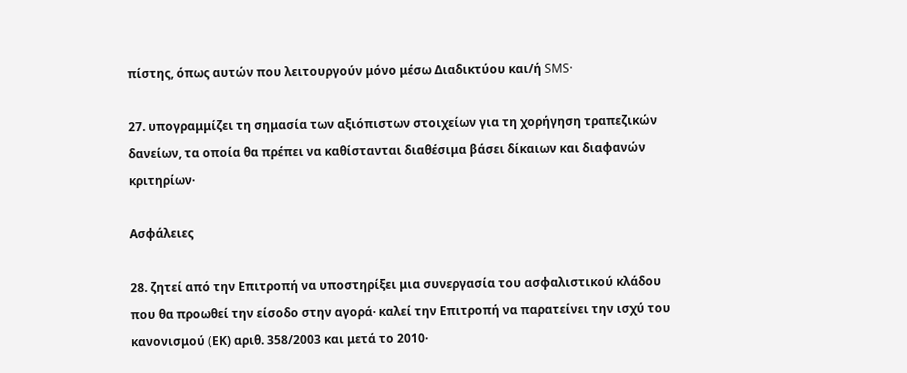πίστης, όπως αυτών που λειτουργούν μόνο μέσω Διαδικτύου και/ή SMS·

27. υπογραμμίζει τη σημασία των αξιόπιστων στοιχείων για τη χορήγηση τραπεζικών δανείων, τα οποία θα πρέπει να καθίστανται διαθέσιμα βάσει δίκαιων και διαφανών κριτηρίων·

Ασφάλειες

28. ζητεί από την Επιτροπή να υποστηρίξει μια συνεργασία του ασφαλιστικού κλάδου που θα προωθεί την είσοδο στην αγορά· καλεί την Επιτροπή να παρατείνει την ισχύ του κανονισμού (EΚ) αριθ. 358/2003 και μετά το 2010·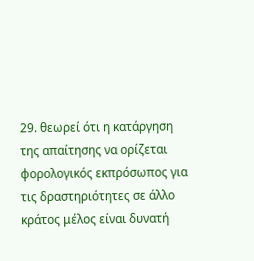29. θεωρεί ότι η κατάργηση της απαίτησης να ορίζεται φορολογικός εκπρόσωπος για τις δραστηριότητες σε άλλο κράτος μέλος είναι δυνατή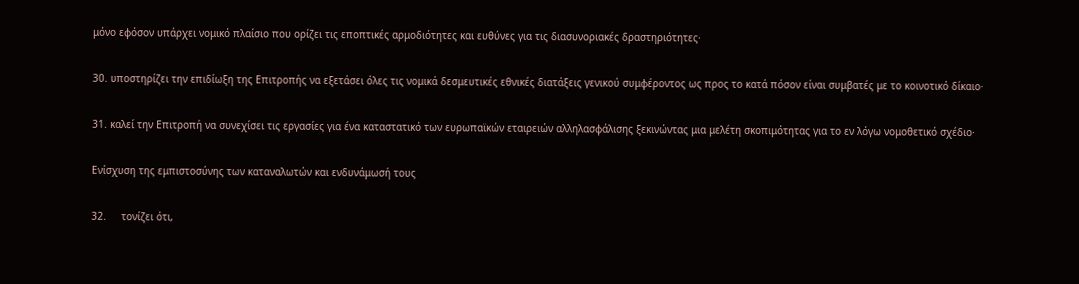μόνο εφόσον υπάρχει νομικό πλαίσιο που ορίζει τις εποπτικές αρμοδιότητες και ευθύνες για τις διασυνοριακές δραστηριότητες·

30. υποστηρίζει την επιδίωξη της Επιτροπής να εξετάσει όλες τις νομικά δεσμευτικές εθνικές διατάξεις γενικού συμφέροντος ως προς το κατά πόσον είναι συμβατές με το κοινοτικό δίκαιο·

31. καλεί την Επιτροπή να συνεχίσει τις εργασίες για ένα καταστατικό των ευρωπαϊκών εταιρειών αλληλασφάλισης ξεκινώντας μια μελέτη σκοπιμότητας για το εν λόγω νομοθετικό σχέδιο·

Ενίσχυση της εμπιστοσύνης των καταναλωτών και ενδυνάμωσή τους

32.     τονίζει ότι,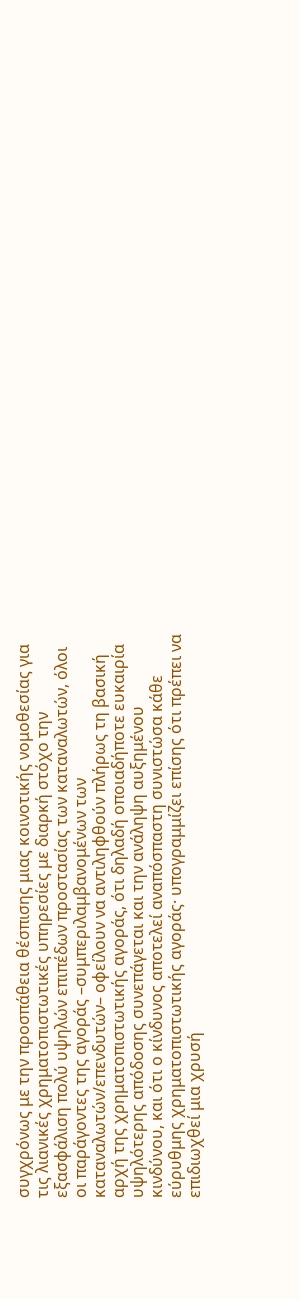συγχρόνως με την προσπάθεια θέσπισης μιας κοινοτικής νομοθεσίας για τις λιανικές χρηματοπιστωτικές υπηρεσίες με διαρκή στόχο την εξασφάλιση πολύ υψηλών επιπέδων προστασίας των καταναλωτών, όλοι οι παράγοντες της αγοράς –συμπεριλαμβανομένων των καταναλωτών/επενδυτών– οφείλουν να αντιληφθούν πλήρως τη βασική αρχή της χρηματοπιστωτικής αγοράς, ότι δηλαδή οποιαδήποτε ευκαιρία υψηλότερης απόδοσης συνεπάγεται και την ανάληψη αυξημένου κινδύνου, και ότι ο κίνδυνος αποτελεί αναπόσπαστη συνιστώσα κάθε εύρυθμης χρηματοπιστωτικής αγοράς· υπογραμμίζει επίσης ότι πρέπει να επιδιωχθεί μια χρυσή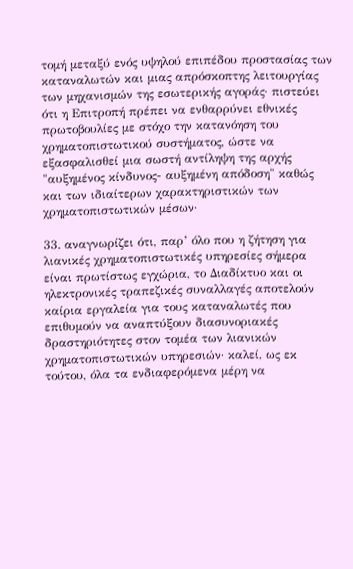τομή μεταξύ ενός υψηλού επιπέδου προστασίας των καταναλωτών και μιας απρόσκοπτης λειτουργίας των μηχανισμών της εσωτερικής αγοράς· πιστεύει ότι η Επιτροπή πρέπει να ενθαρρύνει εθνικές πρωτοβουλίες με στόχο την κατανόηση του χρηματοπιστωτικού συστήματος, ώστε να εξασφαλισθεί μια σωστή αντίληψη της αρχής "αυξημένος κίνδυνος- αυξημένη απόδοση" καθώς και των ιδιαίτερων χαρακτηριστικών των χρηματοπιστωτικών μέσων·

33. αναγνωρίζει ότι, παρ’ όλο που η ζήτηση για λιανικές χρηματοπιστωτικές υπηρεσίες σήμερα είναι πρωτίστως εγχώρια, το Διαδίκτυο και οι ηλεκτρονικές τραπεζικές συναλλαγές αποτελούν καίρια εργαλεία για τους καταναλωτές που επιθυμούν να αναπτύξουν διασυνοριακές δραστηριότητες στον τομέα των λιανικών χρηματοπιστωτικών υπηρεσιών· καλεί, ως εκ τούτου, όλα τα ενδιαφερόμενα μέρη να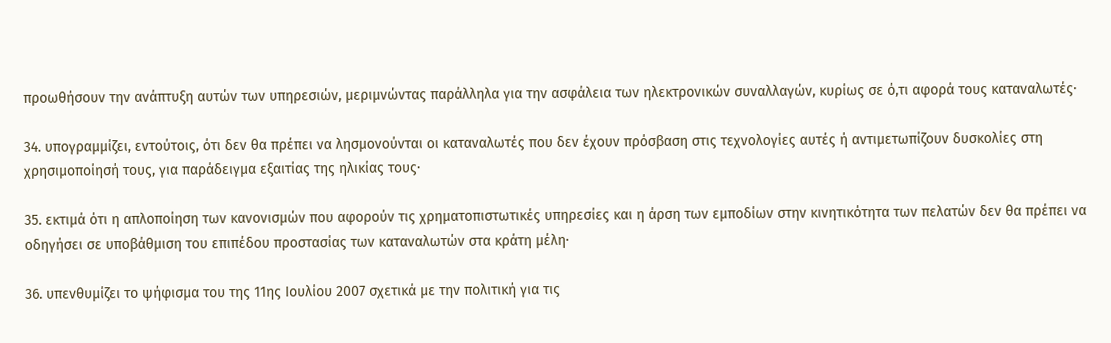προωθήσουν την ανάπτυξη αυτών των υπηρεσιών, μεριμνώντας παράλληλα για την ασφάλεια των ηλεκτρονικών συναλλαγών, κυρίως σε ό,τι αφορά τους καταναλωτές·

34. υπογραμμίζει, εντούτοις, ότι δεν θα πρέπει να λησμονούνται οι καταναλωτές που δεν έχουν πρόσβαση στις τεχνολογίες αυτές ή αντιμετωπίζουν δυσκολίες στη χρησιμοποίησή τους, για παράδειγμα εξαιτίας της ηλικίας τους·

35. εκτιμά ότι η απλοποίηση των κανονισμών που αφορούν τις χρηματοπιστωτικές υπηρεσίες και η άρση των εμποδίων στην κινητικότητα των πελατών δεν θα πρέπει να οδηγήσει σε υποβάθμιση του επιπέδου προστασίας των καταναλωτών στα κράτη μέλη·

36. υπενθυμίζει το ψήφισμα του της 11ης Ιουλίου 2007 σχετικά με την πολιτική για τις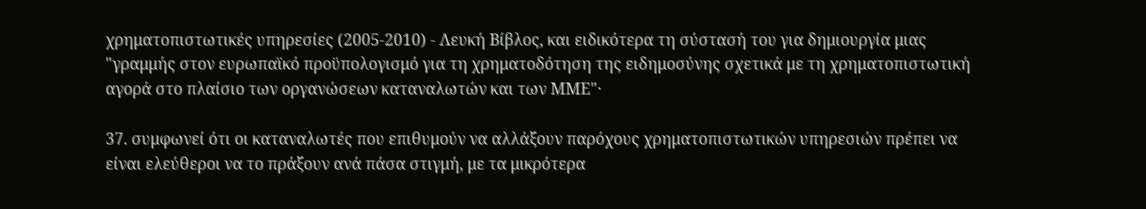χρηματοπιστωτικές υπηρεσίες (2005-2010) - Λευκή Βίβλος, και ειδικότερα τη σύστασή του για δημιουργία μιας "γραμμής στον ευρωπαϊκό προϋπολογισμό για τη χρηματοδότηση της ειδημοσύνης σχετικά με τη χρηματοπιστωτική αγορά στο πλαίσιο των οργανώσεων καταναλωτών και των ΜΜΕ"·

37. συμφωνεί ότι οι καταναλωτές που επιθυμούν να αλλάξουν παρόχους χρηματοπιστωτικών υπηρεσιών πρέπει να είναι ελεύθεροι να το πράξουν ανά πάσα στιγμή, με τα μικρότερα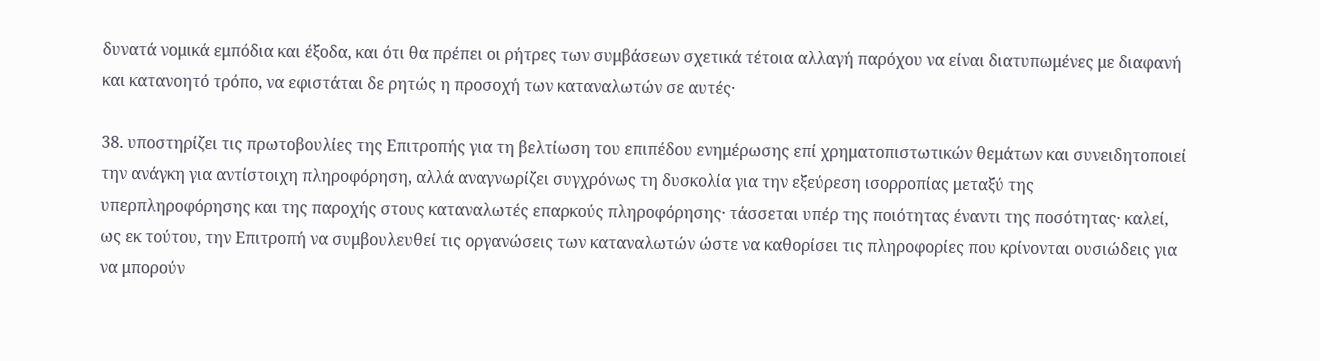δυνατά νομικά εμπόδια και έξοδα, και ότι θα πρέπει οι ρήτρες των συμβάσεων σχετικά τέτοια αλλαγή παρόχου να είναι διατυπωμένες με διαφανή και κατανοητό τρόπο, να εφιστάται δε ρητώς η προσοχή των καταναλωτών σε αυτές·

38. υποστηρίζει τις πρωτοβουλίες της Επιτροπής για τη βελτίωση του επιπέδου ενημέρωσης επί χρηματοπιστωτικών θεμάτων και συνειδητοποιεί την ανάγκη για αντίστοιχη πληροφόρηση, αλλά αναγνωρίζει συγχρόνως τη δυσκολία για την εξεύρεση ισορροπίας μεταξύ της υπερπληροφόρησης και της παροχής στους καταναλωτές επαρκούς πληροφόρησης· τάσσεται υπέρ της ποιότητας έναντι της ποσότητας· καλεί, ως εκ τούτου, την Επιτροπή να συμβουλευθεί τις οργανώσεις των καταναλωτών ώστε να καθορίσει τις πληροφορίες που κρίνονται ουσιώδεις για να μπορούν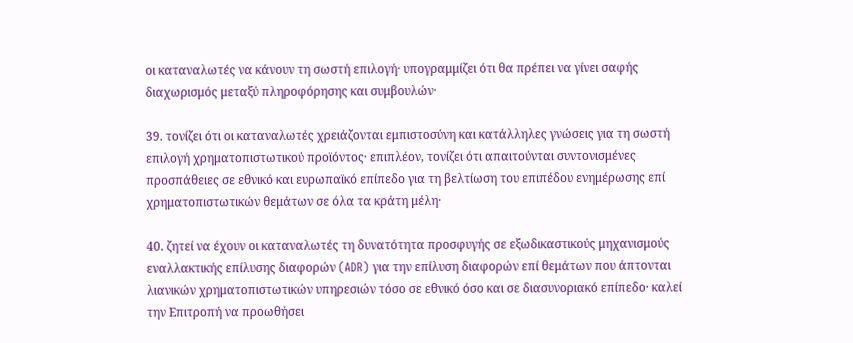οι καταναλωτές να κάνουν τη σωστή επιλογή· υπογραμμίζει ότι θα πρέπει να γίνει σαφής διαχωρισμός μεταξύ πληροφόρησης και συμβουλών·

39. τονίζει ότι οι καταναλωτές χρειάζονται εμπιστοσύνη και κατάλληλες γνώσεις για τη σωστή επιλογή χρηματοπιστωτικού προϊόντος· επιπλέον, τονίζει ότι απαιτούνται συντονισμένες προσπάθειες σε εθνικό και ευρωπαϊκό επίπεδο για τη βελτίωση του επιπέδου ενημέρωσης επί χρηματοπιστωτικών θεμάτων σε όλα τα κράτη μέλη·

40. ζητεί να έχουν οι καταναλωτές τη δυνατότητα προσφυγής σε εξωδικαστικούς μηχανισμούς εναλλακτικής επίλυσης διαφορών (ADR) για την επίλυση διαφορών επί θεμάτων που άπτονται λιανικών χρηματοπιστωτικών υπηρεσιών τόσο σε εθνικό όσο και σε διασυνοριακό επίπεδο· καλεί την Επιτροπή να προωθήσει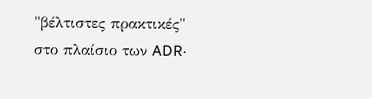"βέλτιστες πρακτικές" στο πλαίσιο των ADR·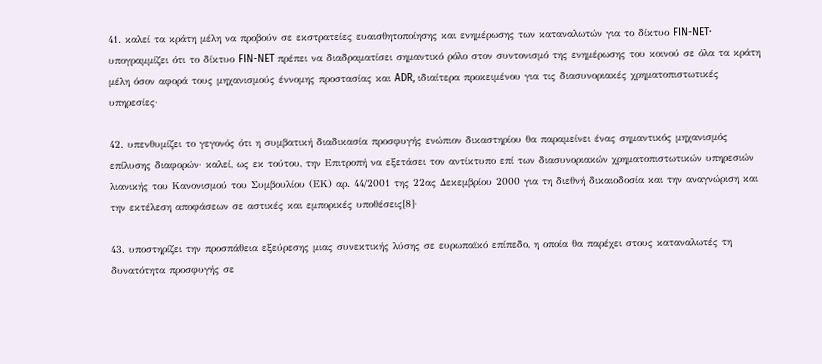41. καλεί τα κράτη μέλη να προβούν σε εκστρατείες ευαισθητοποίησης και ενημέρωσης των καταναλωτών για το δίκτυο FIN-NET· υπογραμμίζει ότι το δίκτυο FIN-NET πρέπει να διαδραματίσει σημαντικό ρόλο στον συντονισμό της ενημέρωσης του κοινού σε όλα τα κράτη μέλη όσον αφορά τους μηχανισμούς έννομης προστασίας και ADR, ιδιαίτερα προκειμένου για τις διασυνοριακές χρηματοπιστωτικές υπηρεσίες·

42. υπενθυμίζει το γεγονός ότι η συμβατική διαδικασία προσφυγής ενώπιον δικαστηρίου θα παραμείνει ένας σημαντικός μηχανισμός επίλυσης διαφορών· καλεί, ως εκ τούτου, την Επιτροπή να εξετάσει τον αντίκτυπο επί των διασυνοριακών χρηματοπιστωτικών υπηρεσιών λιανικής του Κανονισμού του Συμβουλίου (ΕΚ) αρ. 44/2001 της 22ας Δεκεμβρίου 2000 για τη διεθνή δικαιοδοσία και την αναγνώριση και την εκτέλεση αποφάσεων σε αστικές και εμπορικές υποθέσεις[8]·

43. υποστηρίζει την προσπάθεια εξεύρεσης μιας συνεκτικής λύσης σε ευρωπαϊκό επίπεδο, η οποία θα παρέχει στους καταναλωτές τη δυνατότητα προσφυγής σε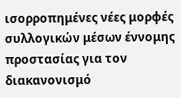ισορροπημένες νέες μορφές συλλογικών μέσων έννομης προστασίας για τον διακανονισμό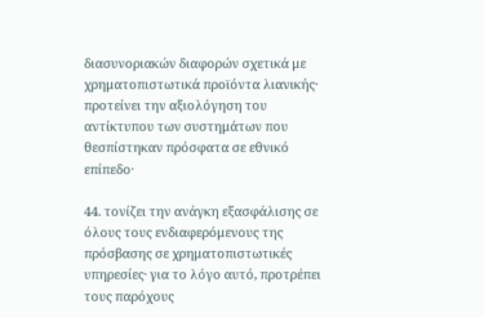διασυνοριακών διαφορών σχετικά με χρηματοπιστωτικά προϊόντα λιανικής· προτείνει την αξιολόγηση του αντίκτυπου των συστημάτων που θεσπίστηκαν πρόσφατα σε εθνικό επίπεδο·

44. τονίζει την ανάγκη εξασφάλισης σε όλους τους ενδιαφερόμενους της πρόσβασης σε χρηματοπιστωτικές υπηρεσίες· για το λόγο αυτό, προτρέπει τους παρόχους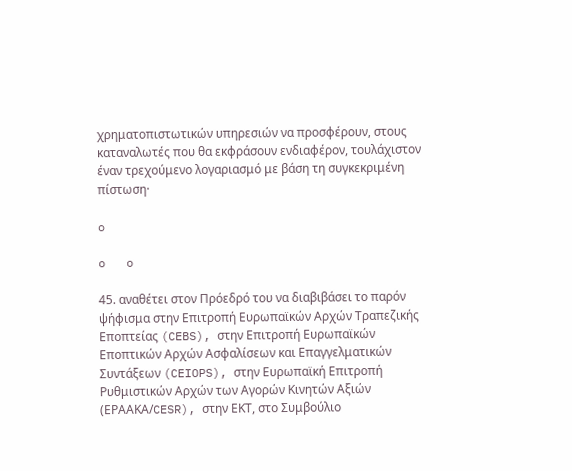χρηματοπιστωτικών υπηρεσιών να προσφέρουν, στους καταναλωτές που θα εκφράσουν ενδιαφέρον, τουλάχιστον έναν τρεχούμενο λογαριασμό με βάση τη συγκεκριμένη πίστωση·

o

o   o

45. αναθέτει στον Πρόεδρό του να διαβιβάσει το παρόν ψήφισμα στην Επιτροπή Ευρωπαϊκών Αρχών Τραπεζικής Εποπτείας (CEBS), στην Επιτροπή Ευρωπαϊκών Εποπτικών Αρχών Ασφαλίσεων και Επαγγελματικών Συντάξεων (CEIOPS), στην Ευρωπαϊκή Επιτροπή Ρυθμιστικών Αρχών των Αγορών Κινητών Αξιών (ΕΡΑΑΚΑ/CESR), στην ΕΚΤ, στο Συμβούλιο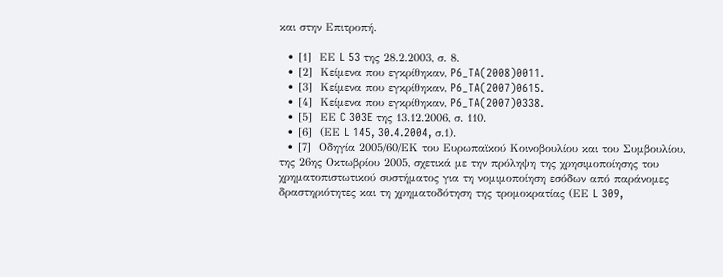και στην Επιτροπή.

  • [1]  ΕΕ L 53 της 28.2.2003, σ. 8.
  • [2]  Κείμενα που εγκρίθηκαν, P6_TA(2008)0011.
  • [3]  Κείμενα που εγκρίθηκαν, P6_TA(2007)0615.
  • [4]  Κείμενα που εγκρίθηκαν, P6_TA(2007)0338.
  • [5]  ΕΕ C 303E της 13.12.2006, σ. 110.
  • [6]  (ΕΕ L 145, 30.4.2004, σ.1).
  • [7]  Οδηγία 2005/60/ΕΚ του Ευρωπαϊκού Κοινοβουλίου και του Συμβουλίου, της 26ης Οκτωβρίου 2005, σχετικά με την πρόληψη της χρησιμοποίησης του χρηματοπιστωτικού συστήματος για τη νομιμοποίηση εσόδων από παράνομες δραστηριότητες και τη χρηματοδότηση της τρομοκρατίας (ΕΕ L 309,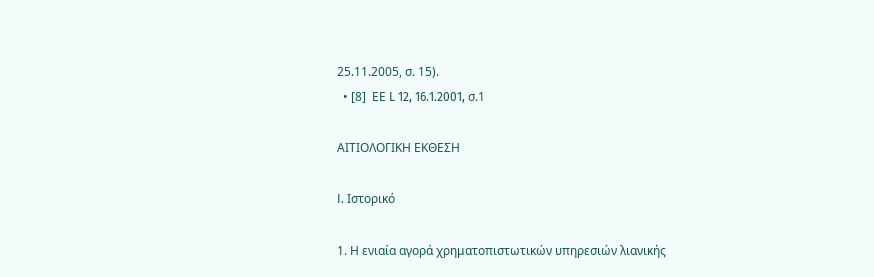25.11.2005, σ. 15).
  • [8]  ΕΕ L 12, 16.1.2001, σ.1

ΑΙΤΙΟΛΟΓΙΚΗ ΕΚΘΕΣΗ

I. Ιστορικό

1. Η ενιαία αγορά χρηματοπιστωτικών υπηρεσιών λιανικής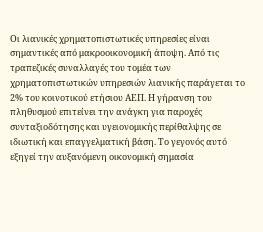Οι λιανικές χρηματοπιστωτικές υπηρεσίες είναι σημαντικές από μακροοικονομική άποψη. Από τις τραπεζικές συναλλαγές του τομέα των χρηματοπιστωτικών υπηρεσιών λιανικής παράγεται το 2% του κοινοτικού ετήσιου ΑΕΠ. Η γήρανση του πληθυσμού επιτείνει την ανάγκη για παροχές συνταξιοδότησης και υγειονομικής περίθαλψης σε ιδιωτική και επαγγελματική βάση. Το γεγονός αυτό εξηγεί την αυξανόμενη οικονομική σημασία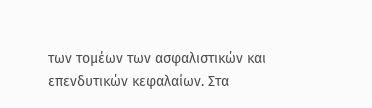των τομέων των ασφαλιστικών και επενδυτικών κεφαλαίων. Στα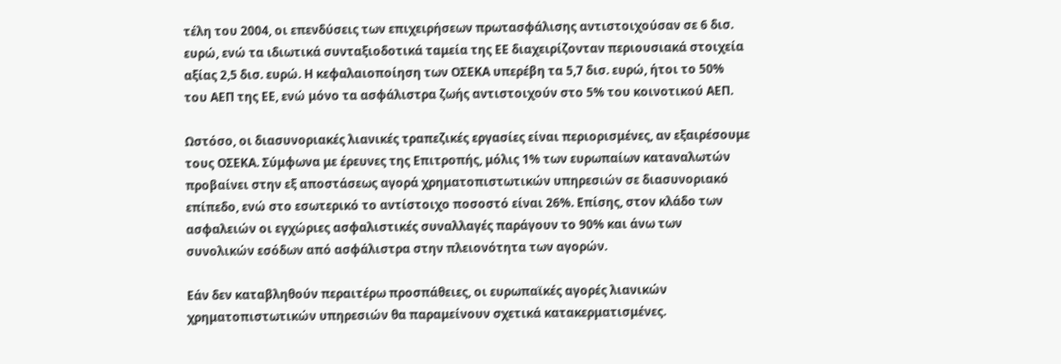τέλη του 2004, οι επενδύσεις των επιχειρήσεων πρωτασφάλισης αντιστοιχούσαν σε 6 δισ. ευρώ, ενώ τα ιδιωτικά συνταξιοδοτικά ταμεία της ΕΕ διαχειρίζονταν περιουσιακά στοιχεία αξίας 2,5 δισ. ευρώ. Η κεφαλαιοποίηση των ΟΣΕΚΑ υπερέβη τα 5,7 δισ. ευρώ, ήτοι το 50% του ΑΕΠ της ΕΕ, ενώ μόνο τα ασφάλιστρα ζωής αντιστοιχούν στο 5% του κοινοτικού ΑΕΠ.

Ωστόσο, οι διασυνοριακές λιανικές τραπεζικές εργασίες είναι περιορισμένες, αν εξαιρέσουμε τους ΟΣΕΚΑ. Σύμφωνα με έρευνες της Επιτροπής, μόλις 1% των ευρωπαίων καταναλωτών προβαίνει στην εξ αποστάσεως αγορά χρηματοπιστωτικών υπηρεσιών σε διασυνοριακό επίπεδο, ενώ στο εσωτερικό το αντίστοιχο ποσοστό είναι 26%. Επίσης, στον κλάδο των ασφαλειών οι εγχώριες ασφαλιστικές συναλλαγές παράγουν το 90% και άνω των συνολικών εσόδων από ασφάλιστρα στην πλειονότητα των αγορών.

Εάν δεν καταβληθούν περαιτέρω προσπάθειες, οι ευρωπαϊκές αγορές λιανικών χρηματοπιστωτικών υπηρεσιών θα παραμείνουν σχετικά κατακερματισμένες.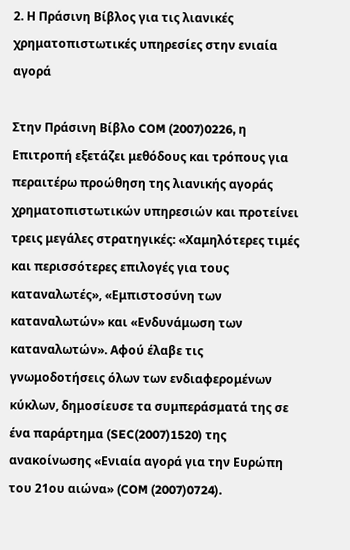2. Η Πράσινη Βίβλος για τις λιανικές χρηματοπιστωτικές υπηρεσίες στην ενιαία αγορά

Στην Πράσινη Βίβλο COM (2007)0226, η Επιτροπή εξετάζει μεθόδους και τρόπους για περαιτέρω προώθηση της λιανικής αγοράς χρηματοπιστωτικών υπηρεσιών και προτείνει τρεις μεγάλες στρατηγικές: «Χαμηλότερες τιμές και περισσότερες επιλογές για τους καταναλωτές», «Εμπιστοσύνη των καταναλωτών» και «Ενδυνάμωση των καταναλωτών». Αφού έλαβε τις γνωμοδοτήσεις όλων των ενδιαφερομένων κύκλων, δημοσίευσε τα συμπεράσματά της σε ένα παράρτημα (SEC(2007)1520) της ανακοίνωσης «Ενιαία αγορά για την Ευρώπη του 21ου αιώνα» (COM (2007)0724).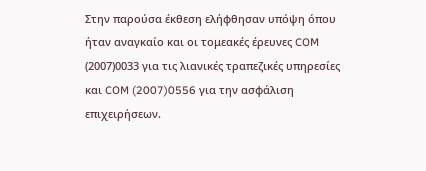Στην παρούσα έκθεση ελήφθησαν υπόψη όπου ήταν αναγκαίο και οι τομεακές έρευνες COM (2007)0033 για τις λιανικές τραπεζικές υπηρεσίες και COM (2007)0556 για την ασφάλιση επιχειρήσεων.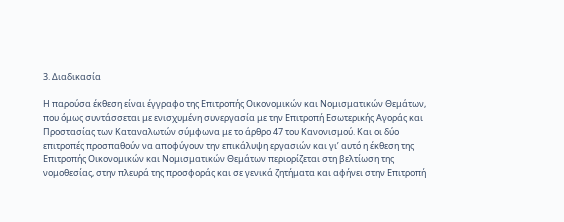3. Διαδικασία

Η παρούσα έκθεση είναι έγγραφο της Επιτροπής Οικονομικών και Νομισματικών Θεμάτων, που όμως συντάσσεται με ενισχυμένη συνεργασία με την Επιτροπή Εσωτερικής Αγοράς και Προστασίας των Καταναλωτών σύμφωνα με το άρθρο 47 του Κανονισμού. Και οι δύο επιτροπές προσπαθούν να αποφύγουν την επικάλυψη εργασιών και γι’ αυτό η έκθεση της Επιτροπής Οικονομικών και Νομισματικών Θεμάτων περιορίζεται στη βελτίωση της νομοθεσίας, στην πλευρά της προσφοράς και σε γενικά ζητήματα και αφήνει στην Επιτροπή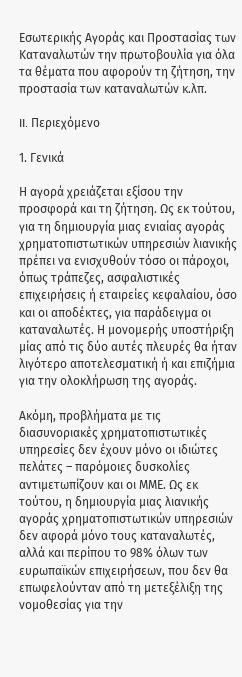Εσωτερικής Αγοράς και Προστασίας των Καταναλωτών την πρωτοβουλία για όλα τα θέματα που αφορούν τη ζήτηση, την προστασία των καταναλωτών κ.λπ.

II. Περιεχόμενο

1. Γενικά

Η αγορά χρειάζεται εξίσου την προσφορά και τη ζήτηση. Ως εκ τούτου, για τη δημιουργία μιας ενιαίας αγοράς χρηματοπιστωτικών υπηρεσιών λιανικής πρέπει να ενισχυθούν τόσο οι πάροχοι, όπως τράπεζες, ασφαλιστικές επιχειρήσεις ή εταιρείες κεφαλαίου, όσο και οι αποδέκτες, για παράδειγμα οι καταναλωτές. Η μονομερής υποστήριξη μίας από τις δύο αυτές πλευρές θα ήταν λιγότερο αποτελεσματική ή και επιζήμια για την ολοκλήρωση της αγοράς.

Ακόμη, προβλήματα με τις διασυνοριακές χρηματοπιστωτικές υπηρεσίες δεν έχουν μόνο οι ιδιώτες πελάτες – παρόμοιες δυσκολίες αντιμετωπίζουν και οι ΜΜΕ. Ως εκ τούτου, η δημιουργία μιας λιανικής αγοράς χρηματοπιστωτικών υπηρεσιών δεν αφορά μόνο τους καταναλωτές, αλλά και περίπου το 98% όλων των ευρωπαϊκών επιχειρήσεων, που δεν θα επωφελούνταν από τη μετεξέλιξη της νομοθεσίας για την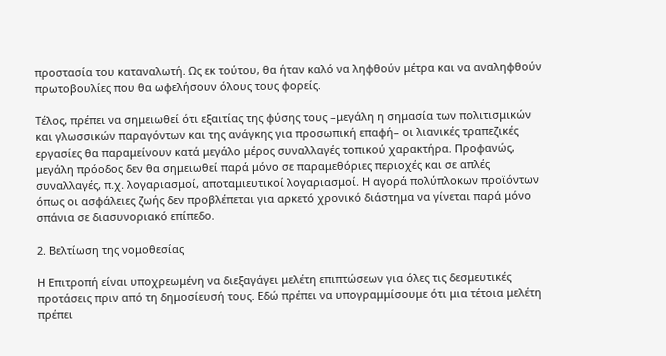προστασία του καταναλωτή. Ως εκ τούτου, θα ήταν καλό να ληφθούν μέτρα και να αναληφθούν πρωτοβουλίες που θα ωφελήσουν όλους τους φορείς.

Τέλος, πρέπει να σημειωθεί ότι εξαιτίας της φύσης τους –μεγάλη η σημασία των πολιτισμικών και γλωσσικών παραγόντων και της ανάγκης για προσωπική επαφή– οι λιανικές τραπεζικές εργασίες θα παραμείνουν κατά μεγάλο μέρος συναλλαγές τοπικού χαρακτήρα. Προφανώς, μεγάλη πρόοδος δεν θα σημειωθεί παρά μόνο σε παραμεθόριες περιοχές και σε απλές συναλλαγές, π.χ. λογαριασμοί, αποταμιευτικοί λογαριασμοί. Η αγορά πολύπλοκων προϊόντων όπως οι ασφάλειες ζωής δεν προβλέπεται για αρκετό χρονικό διάστημα να γίνεται παρά μόνο σπάνια σε διασυνοριακό επίπεδο.

2. Βελτίωση της νομοθεσίας

Η Επιτροπή είναι υποχρεωμένη να διεξαγάγει μελέτη επιπτώσεων για όλες τις δεσμευτικές προτάσεις πριν από τη δημοσίευσή τους. Εδώ πρέπει να υπογραμμίσουμε ότι μια τέτοια μελέτη πρέπει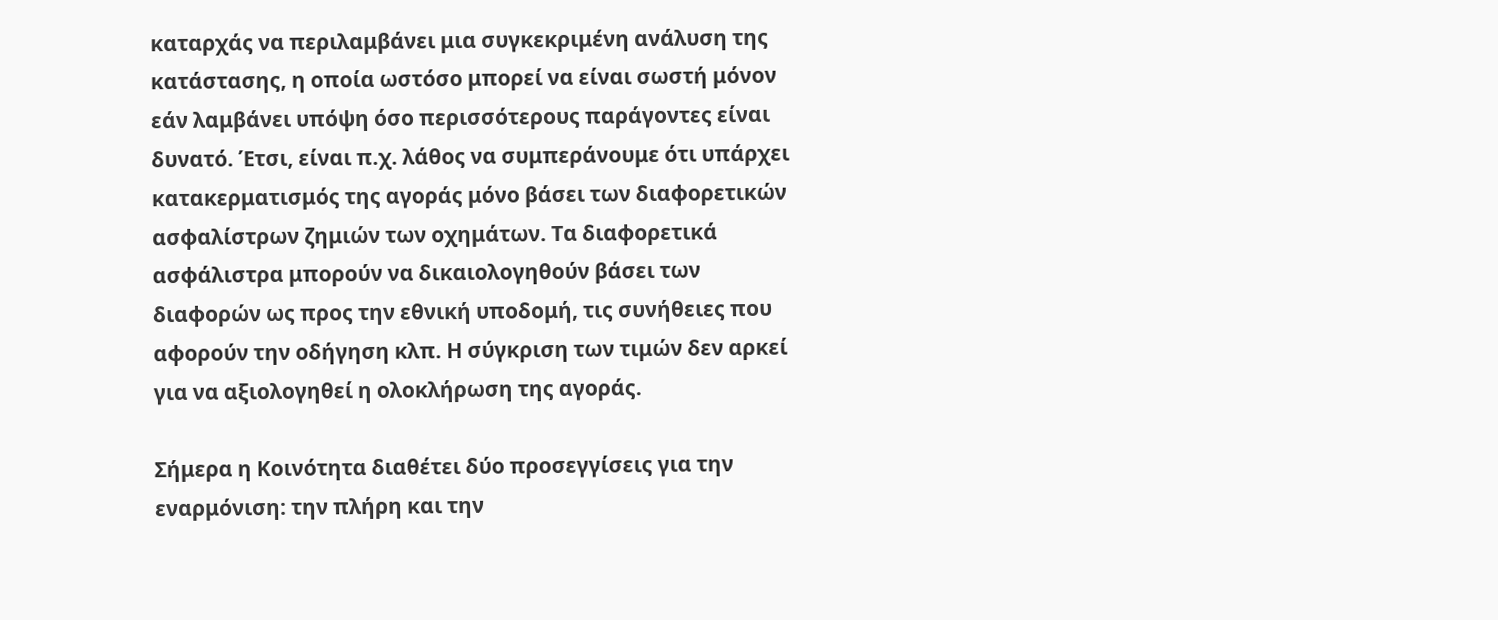καταρχάς να περιλαμβάνει μια συγκεκριμένη ανάλυση της κατάστασης, η οποία ωστόσο μπορεί να είναι σωστή μόνον εάν λαμβάνει υπόψη όσο περισσότερους παράγοντες είναι δυνατό. Έτσι, είναι π.χ. λάθος να συμπεράνουμε ότι υπάρχει κατακερματισμός της αγοράς μόνο βάσει των διαφορετικών ασφαλίστρων ζημιών των οχημάτων. Τα διαφορετικά ασφάλιστρα μπορούν να δικαιολογηθούν βάσει των διαφορών ως προς την εθνική υποδομή, τις συνήθειες που αφορούν την οδήγηση κλπ. Η σύγκριση των τιμών δεν αρκεί για να αξιολογηθεί η ολοκλήρωση της αγοράς.

Σήμερα η Κοινότητα διαθέτει δύο προσεγγίσεις για την εναρμόνιση: την πλήρη και την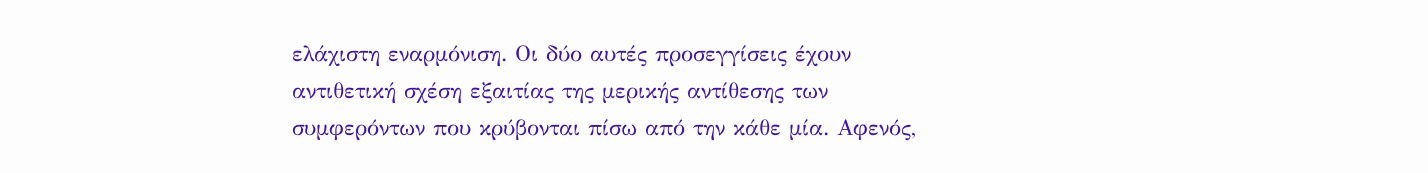ελάχιστη εναρμόνιση. Οι δύο αυτές προσεγγίσεις έχουν αντιθετική σχέση εξαιτίας της μερικής αντίθεσης των συμφερόντων που κρύβονται πίσω από την κάθε μία. Αφενός,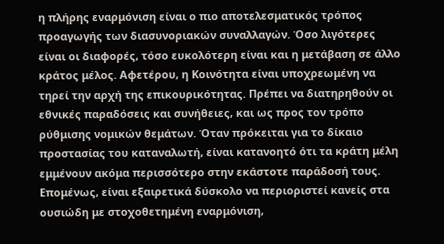η πλήρης εναρμόνιση είναι ο πιο αποτελεσματικός τρόπος προαγωγής των διασυνοριακών συναλλαγών. Όσο λιγότερες είναι οι διαφορές, τόσο ευκολότερη είναι και η μετάβαση σε άλλο κράτος μέλος. Αφετέρου, η Κοινότητα είναι υποχρεωμένη να τηρεί την αρχή της επικουρικότητας. Πρέπει να διατηρηθούν οι εθνικές παραδόσεις και συνήθειες, και ως προς τον τρόπο ρύθμισης νομικών θεμάτων. Όταν πρόκειται για το δίκαιο προστασίας του καταναλωτή, είναι κατανοητό ότι τα κράτη μέλη εμμένουν ακόμα περισσότερο στην εκάστοτε παράδοσή τους. Επομένως, είναι εξαιρετικά δύσκολο να περιοριστεί κανείς στα ουσιώδη με στοχοθετημένη εναρμόνιση,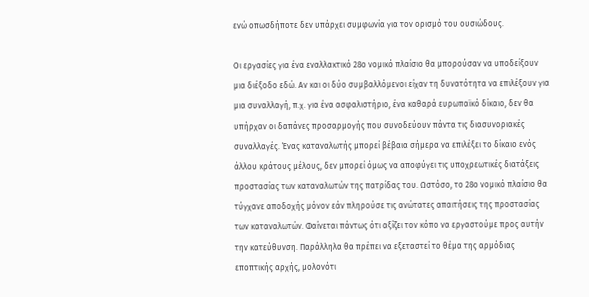ενώ οπωσδήποτε δεν υπάρχει συμφωνία για τον ορισμό του ουσιώδους.

Οι εργασίες για ένα εναλλακτικό 28ο νομικό πλαίσιο θα μπορούσαν να υποδείξουν μια διέξοδο εδώ. Αν και οι δύο συμβαλλόμενοι είχαν τη δυνατότητα να επιλέξουν για μια συναλλαγή, π.χ. για ένα ασφαλιστήριο, ένα καθαρά ευρωπαϊκό δίκαιο, δεν θα υπήρχαν οι δαπάνες προσαρμογής που συνοδεύουν πάντα τις διασυνοριακές συναλλαγές. Ένας καταναλωτής μπορεί βέβαια σήμερα να επιλέξει το δίκαιο ενός άλλου κράτους μέλους, δεν μπορεί όμως να αποφύγει τις υποχρεωτικές διατάξεις προστασίας των καταναλωτών της πατρίδας του. Ωστόσο, το 28ο νομικό πλαίσιο θα τύγχανε αποδοχής μόνον εάν πληρούσε τις ανώτατες απαιτήσεις της προστασίας των καταναλωτών. Φαίνεται πάντως ότι αξίζει τον κόπο να εργαστούμε προς αυτήν την κατεύθυνση. Παράλληλα θα πρέπει να εξεταστεί το θέμα της αρμόδιας εποπτικής αρχής, μολονότι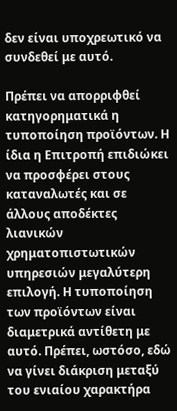δεν είναι υποχρεωτικό να συνδεθεί με αυτό.

Πρέπει να απορριφθεί κατηγορηματικά η τυποποίηση προϊόντων. Η ίδια η Επιτροπή επιδιώκει να προσφέρει στους καταναλωτές και σε άλλους αποδέκτες λιανικών χρηματοπιστωτικών υπηρεσιών μεγαλύτερη επιλογή. Η τυποποίηση των προϊόντων είναι διαμετρικά αντίθετη με αυτό. Πρέπει, ωστόσο, εδώ να γίνει διάκριση μεταξύ του ενιαίου χαρακτήρα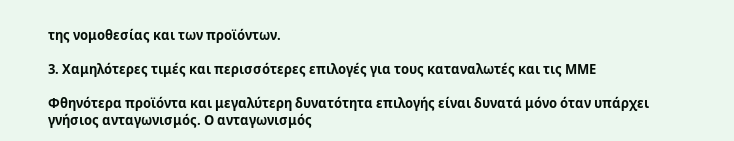της νομοθεσίας και των προϊόντων.

3. Χαμηλότερες τιμές και περισσότερες επιλογές για τους καταναλωτές και τις ΜΜΕ

Φθηνότερα προϊόντα και μεγαλύτερη δυνατότητα επιλογής είναι δυνατά μόνο όταν υπάρχει γνήσιος ανταγωνισμός. Ο ανταγωνισμός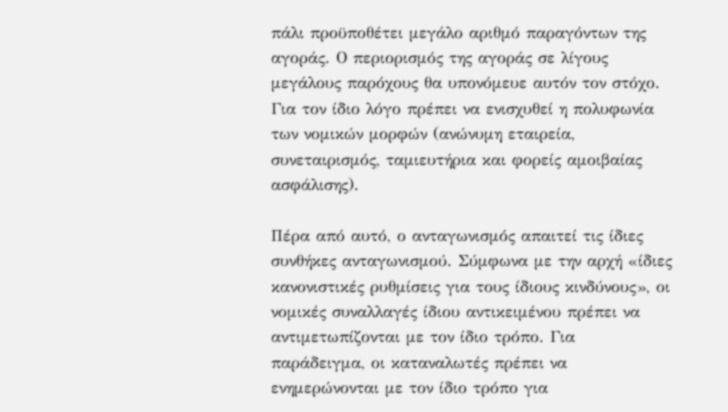πάλι προϋποθέτει μεγάλο αριθμό παραγόντων της αγοράς. Ο περιορισμός της αγοράς σε λίγους μεγάλους παρόχους θα υπονόμευε αυτόν τον στόχο. Για τον ίδιο λόγο πρέπει να ενισχυθεί η πολυφωνία των νομικών μορφών (ανώνυμη εταιρεία, συνεταιρισμός, ταμιευτήρια και φορείς αμοιβαίας ασφάλισης).

Πέρα από αυτό, ο ανταγωνισμός απαιτεί τις ίδιες συνθήκες ανταγωνισμού. Σύμφωνα με την αρχή «ίδιες κανονιστικές ρυθμίσεις για τους ίδιους κινδύνους», οι νομικές συναλλαγές ίδιου αντικειμένου πρέπει να αντιμετωπίζονται με τον ίδιο τρόπο. Για παράδειγμα, οι καταναλωτές πρέπει να ενημερώνονται με τον ίδιο τρόπο για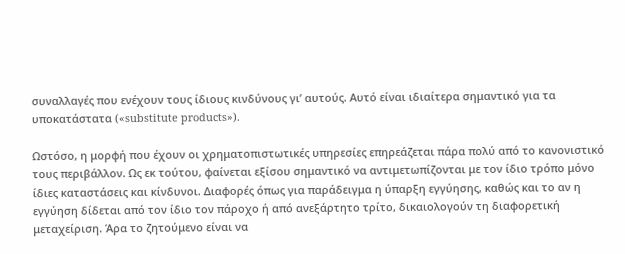συναλλαγές που ενέχουν τους ίδιους κινδύνους γι’ αυτούς. Αυτό είναι ιδιαίτερα σημαντικό για τα υποκατάστατα («substitute products»).

Ωστόσο, η μορφή που έχουν οι χρηματοπιστωτικές υπηρεσίες επηρεάζεται πάρα πολύ από το κανονιστικό τους περιβάλλον. Ως εκ τούτου, φαίνεται εξίσου σημαντικό να αντιμετωπίζονται με τον ίδιο τρόπο μόνο ίδιες καταστάσεις και κίνδυνοι. Διαφορές όπως για παράδειγμα η ύπαρξη εγγύησης, καθώς και το αν η εγγύηση δίδεται από τον ίδιο τον πάροχο ή από ανεξάρτητο τρίτο, δικαιολογούν τη διαφορετική μεταχείριση. Άρα το ζητούμενο είναι να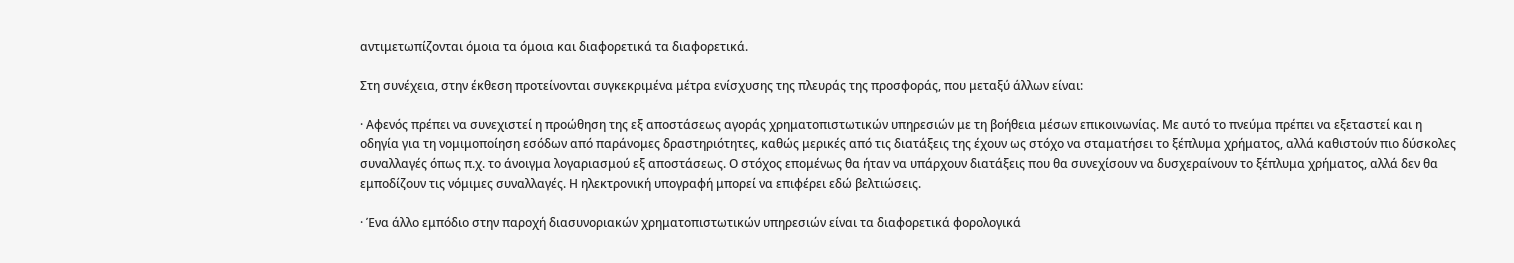αντιμετωπίζονται όμοια τα όμοια και διαφορετικά τα διαφορετικά.

Στη συνέχεια, στην έκθεση προτείνονται συγκεκριμένα μέτρα ενίσχυσης της πλευράς της προσφοράς, που μεταξύ άλλων είναι:

· Αφενός πρέπει να συνεχιστεί η προώθηση της εξ αποστάσεως αγοράς χρηματοπιστωτικών υπηρεσιών με τη βοήθεια μέσων επικοινωνίας. Με αυτό το πνεύμα πρέπει να εξεταστεί και η οδηγία για τη νομιμοποίηση εσόδων από παράνομες δραστηριότητες, καθώς μερικές από τις διατάξεις της έχουν ως στόχο να σταματήσει το ξέπλυμα χρήματος, αλλά καθιστούν πιο δύσκολες συναλλαγές όπως π.χ. το άνοιγμα λογαριασμού εξ αποστάσεως. Ο στόχος επομένως θα ήταν να υπάρχουν διατάξεις που θα συνεχίσουν να δυσχεραίνουν το ξέπλυμα χρήματος, αλλά δεν θα εμποδίζουν τις νόμιμες συναλλαγές. Η ηλεκτρονική υπογραφή μπορεί να επιφέρει εδώ βελτιώσεις.

· Ένα άλλο εμπόδιο στην παροχή διασυνοριακών χρηματοπιστωτικών υπηρεσιών είναι τα διαφορετικά φορολογικά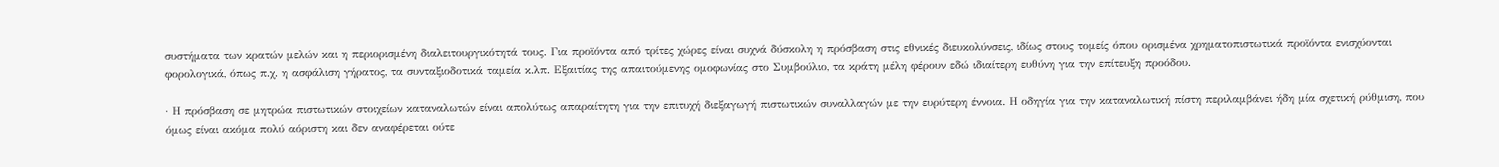συστήματα των κρατών μελών και η περιορισμένη διαλειτουργικότητά τους. Για προϊόντα από τρίτες χώρες είναι συχνά δύσκολη η πρόσβαση στις εθνικές διευκολύνσεις, ιδίως στους τομείς όπου ορισμένα χρηματοπιστωτικά προϊόντα ενισχύονται φορολογικά, όπως π.χ. η ασφάλιση γήρατος, τα συνταξιοδοτικά ταμεία κ.λπ. Εξαιτίας της απαιτούμενης ομοφωνίας στο Συμβούλιο, τα κράτη μέλη φέρουν εδώ ιδιαίτερη ευθύνη για την επίτευξη προόδου.

· Η πρόσβαση σε μητρώα πιστωτικών στοιχείων καταναλωτών είναι απολύτως απαραίτητη για την επιτυχή διεξαγωγή πιστωτικών συναλλαγών με την ευρύτερη έννοια. Η οδηγία για την καταναλωτική πίστη περιλαμβάνει ήδη μία σχετική ρύθμιση, που όμως είναι ακόμα πολύ αόριστη και δεν αναφέρεται ούτε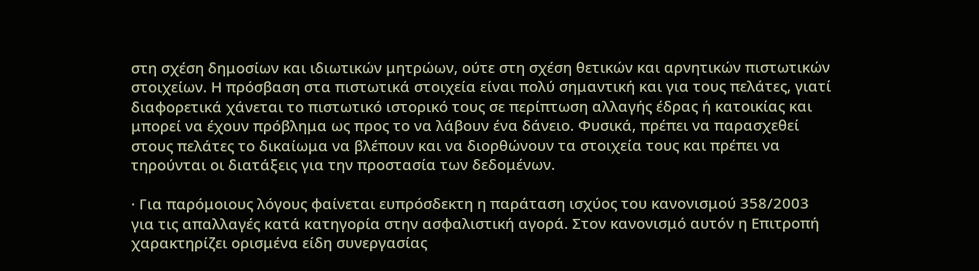στη σχέση δημοσίων και ιδιωτικών μητρώων, ούτε στη σχέση θετικών και αρνητικών πιστωτικών στοιχείων. Η πρόσβαση στα πιστωτικά στοιχεία είναι πολύ σημαντική και για τους πελάτες, γιατί διαφορετικά χάνεται το πιστωτικό ιστορικό τους σε περίπτωση αλλαγής έδρας ή κατοικίας και μπορεί να έχουν πρόβλημα ως προς το να λάβουν ένα δάνειο. Φυσικά, πρέπει να παρασχεθεί στους πελάτες το δικαίωμα να βλέπουν και να διορθώνουν τα στοιχεία τους και πρέπει να τηρούνται οι διατάξεις για την προστασία των δεδομένων.

· Για παρόμοιους λόγους φαίνεται ευπρόσδεκτη η παράταση ισχύος του κανονισμού 358/2003 για τις απαλλαγές κατά κατηγορία στην ασφαλιστική αγορά. Στον κανονισμό αυτόν η Επιτροπή χαρακτηρίζει ορισμένα είδη συνεργασίας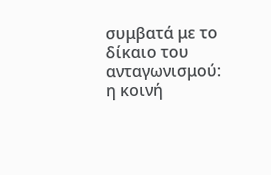συμβατά με το δίκαιο του ανταγωνισμού: η κοινή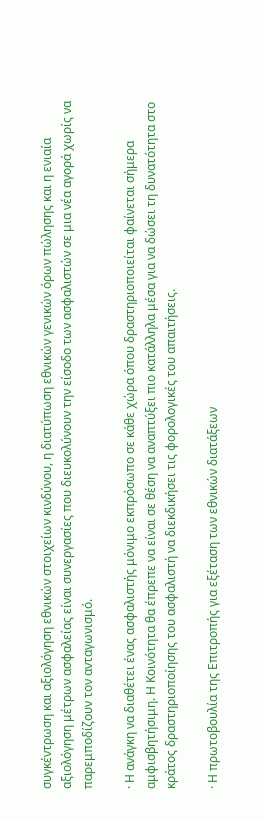συγκέντρωση και αξιολόγηση εθνικών στοιχείων κινδύνου, η διατύπωση εθνικών γενικών όρων πώλησης και η ενιαία αξιολόγηση μέτρων ασφαλείας είναι συνεργασίες που διευκολύνουν την είσοδο των ασφαλιστών σε μια νέα αγορά χωρίς να παρεμποδίζουν τον ανταγωνισμό.

· Η ανάγκη να διαθέτει ένας ασφαλιστής μόνιμο εκπρόσωπο σε κάθε χώρα όπου δραστηριοποιείται φαίνεται σήμερα αμφισβητήσιμη. Η Κοινότητα θα έπρεπε να είναι σε θέση να αναπτύξει πιο κατάλληλα μέσα για να δώσει τη δυνατότητα στο κράτος δραστηριοποίησης του ασφαλιστή να διεκδικήσει τις φορολογικές του απαιτήσεις.

· Η πρωτοβουλία της Επιτροπής για εξέταση των εθνικών διατάξεων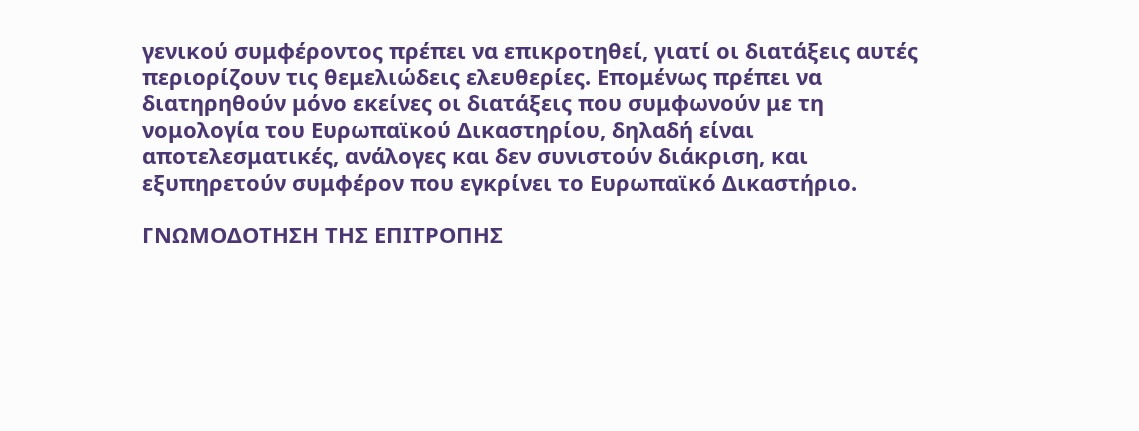γενικού συμφέροντος πρέπει να επικροτηθεί, γιατί οι διατάξεις αυτές περιορίζουν τις θεμελιώδεις ελευθερίες. Επομένως πρέπει να διατηρηθούν μόνο εκείνες οι διατάξεις που συμφωνούν με τη νομολογία του Ευρωπαϊκού Δικαστηρίου, δηλαδή είναι αποτελεσματικές, ανάλογες και δεν συνιστούν διάκριση, και εξυπηρετούν συμφέρον που εγκρίνει το Ευρωπαϊκό Δικαστήριο.

ΓΝΩΜΟΔΟΤΗΣΗ ΤΗΣ ΕΠΙΤΡΟΠΗΣ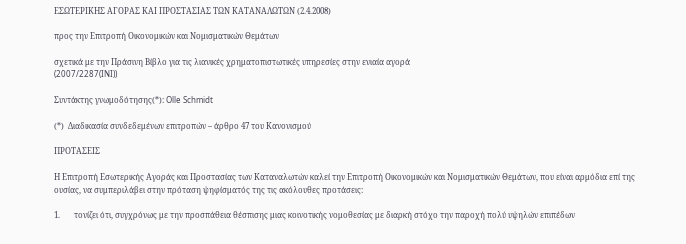ΕΣΩΤΕΡΙΚΗΣ ΑΓΟΡΑΣ ΚΑΙ ΠΡΟΣΤΑΣΙΑΣ ΤΩΝ ΚΑΤΑΝΑΛΩΤΩΝ (2.4.2008)

προς την Επιτροπή Οικονομικών και Νομισματικών Θεμάτων

σχετικά με την Πράσινη Βίβλο για τις λιανικές χρηματοπιστωτικές υπηρεσίες στην ενιαία αγορά
(2007/2287(INI))

Συντάκτης γνωμοδότησης(*): Olle Schmidt

(*)  Διαδικασία συνδεδεμένων επιτροπών – άρθρο 47 του Κανονισμού

ΠΡΟΤΑΣΕΙΣ

Η Επιτροπή Εσωτερικής Αγοράς και Προστασίας των Καταναλωτών καλεί την Επιτροπή Οικονομικών και Νομισματικών Θεμάτων, που είναι αρμόδια επί της ουσίας, να συμπεριλάβει στην πρόταση ψηφίσματός της τις ακόλουθες προτάσεις:

1.       τονίζει ότι, συγχρόνως με την προσπάθεια θέσπισης μιας κοινοτικής νομοθεσίας με διαρκή στόχο την παροχή πολύ υψηλών επιπέδων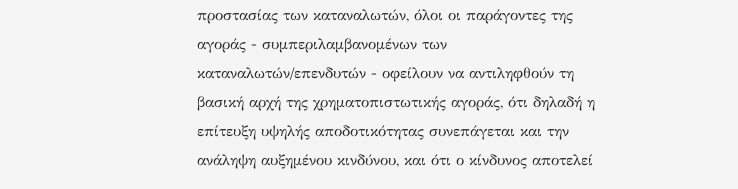προστασίας των καταναλωτών, όλοι οι παράγοντες της αγοράς - συμπεριλαμβανομένων των καταναλωτών/επενδυτών - οφείλουν να αντιληφθούν τη βασική αρχή της χρηματοπιστωτικής αγοράς, ότι δηλαδή η επίτευξη υψηλής αποδοτικότητας συνεπάγεται και την ανάληψη αυξημένου κινδύνου, και ότι ο κίνδυνος αποτελεί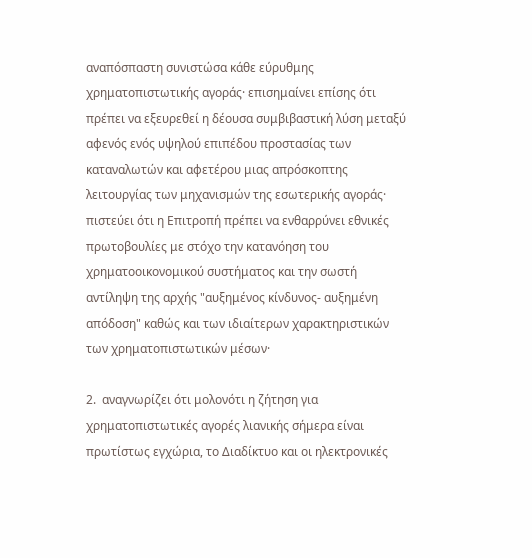αναπόσπαστη συνιστώσα κάθε εύρυθμης χρηματοπιστωτικής αγοράς· επισημαίνει επίσης ότι πρέπει να εξευρεθεί η δέουσα συμβιβαστική λύση μεταξύ αφενός ενός υψηλού επιπέδου προστασίας των καταναλωτών και αφετέρου μιας απρόσκοπτης λειτουργίας των μηχανισμών της εσωτερικής αγοράς· πιστεύει ότι η Επιτροπή πρέπει να ενθαρρύνει εθνικές πρωτοβουλίες με στόχο την κατανόηση του χρηματοοικονομικού συστήματος και την σωστή αντίληψη της αρχής "αυξημένος κίνδυνος- αυξημένη απόδοση" καθώς και των ιδιαίτερων χαρακτηριστικών των χρηματοπιστωτικών μέσων·

2.  αναγνωρίζει ότι μολονότι η ζήτηση για χρηματοπιστωτικές αγορές λιανικής σήμερα είναι πρωτίστως εγχώρια, το Διαδίκτυο και οι ηλεκτρονικές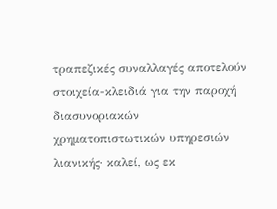τραπεζικές συναλλαγές αποτελούν στοιχεία-κλειδιά για την παροχή διασυνοριακών χρηματοπιστωτικών υπηρεσιών λιανικής· καλεί, ως εκ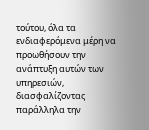τούτου, όλα τα ενδιαφερόμενα μέρη να προωθήσουν την ανάπτυξη αυτών των υπηρεσιών, διασφαλίζοντας παράλληλα την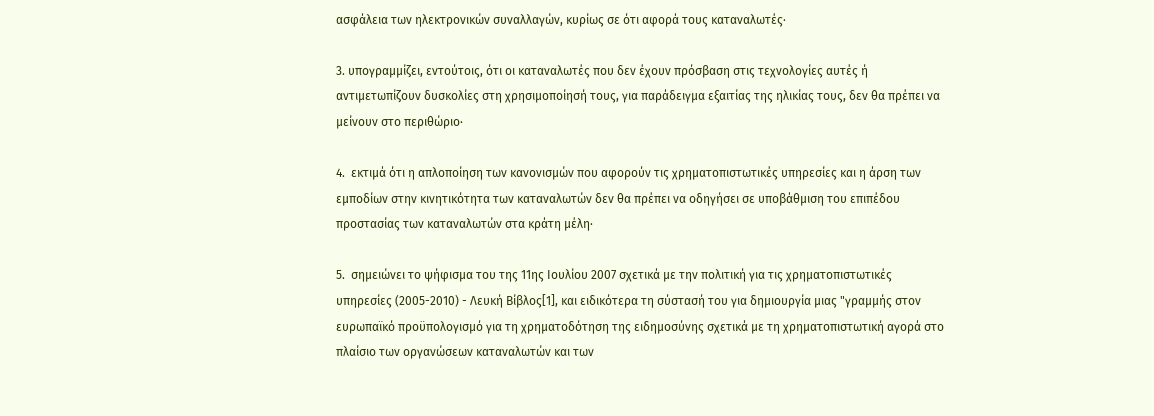ασφάλεια των ηλεκτρονικών συναλλαγών, κυρίως σε ότι αφορά τους καταναλωτές·

3. υπογραμμίζει, εντούτοις, ότι οι καταναλωτές που δεν έχουν πρόσβαση στις τεχνολογίες αυτές ή αντιμετωπίζουν δυσκολίες στη χρησιμοποίησή τους, για παράδειγμα εξαιτίας της ηλικίας τους, δεν θα πρέπει να μείνουν στο περιθώριο·

4.  εκτιμά ότι η απλοποίηση των κανονισμών που αφορούν τις χρηματοπιστωτικές υπηρεσίες και η άρση των εμποδίων στην κινητικότητα των καταναλωτών δεν θα πρέπει να οδηγήσει σε υποβάθμιση του επιπέδου προστασίας των καταναλωτών στα κράτη μέλη·

5.  σημειώνει το ψήφισμα του της 11ης Ιουλίου 2007 σχετικά με την πολιτική για τις χρηματοπιστωτικές υπηρεσίες (2005-2010) - Λευκή Βίβλος[1], και ειδικότερα τη σύστασή του για δημιουργία μιας "γραμμής στον ευρωπαϊκό προϋπολογισμό για τη χρηματοδότηση της ειδημοσύνης σχετικά με τη χρηματοπιστωτική αγορά στο πλαίσιο των οργανώσεων καταναλωτών και των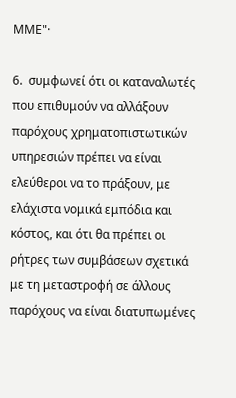ΜΜΕ"·

6.  συμφωνεί ότι οι καταναλωτές που επιθυμούν να αλλάξουν παρόχους χρηματοπιστωτικών υπηρεσιών πρέπει να είναι ελεύθεροι να το πράξουν, με ελάχιστα νομικά εμπόδια και κόστος, και ότι θα πρέπει οι ρήτρες των συμβάσεων σχετικά με τη μεταστροφή σε άλλους παρόχους να είναι διατυπωμένες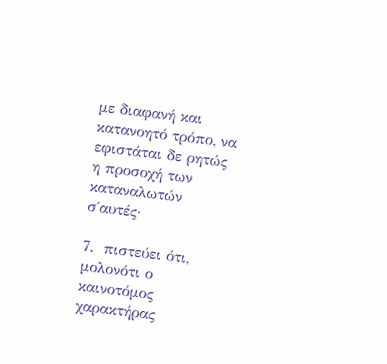με διαφανή και κατανοητό τρόπο, να εφιστάται δε ρητώς η προσοχή των καταναλωτών σ΄αυτές·

7.  πιστεύει ότι, μολονότι ο καινοτόμος χαρακτήρας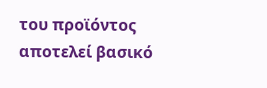του προϊόντος αποτελεί βασικό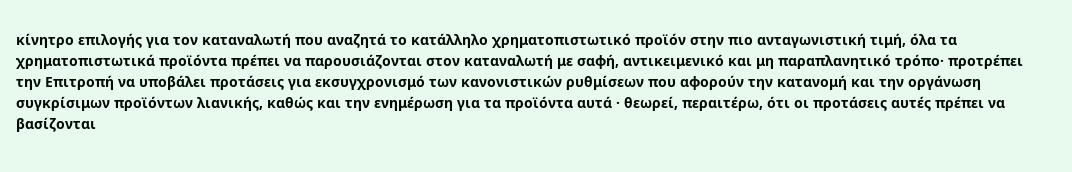κίνητρο επιλογής για τον καταναλωτή που αναζητά το κατάλληλο χρηματοπιστωτικό προϊόν στην πιο ανταγωνιστική τιμή, όλα τα χρηματοπιστωτικά προϊόντα πρέπει να παρουσιάζονται στον καταναλωτή με σαφή, αντικειμενικό και μη παραπλανητικό τρόπο· προτρέπει την Επιτροπή να υποβάλει προτάσεις για εκσυγχρονισμό των κανονιστικών ρυθμίσεων που αφορούν την κατανομή και την οργάνωση συγκρίσιμων προϊόντων λιανικής, καθώς και την ενημέρωση για τα προϊόντα αυτά · θεωρεί, περαιτέρω, ότι οι προτάσεις αυτές πρέπει να βασίζονται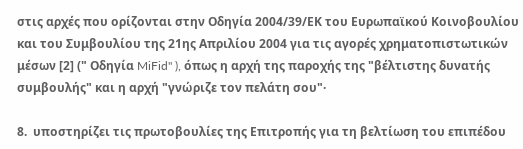στις αρχές που ορίζονται στην Οδηγία 2004/39/ΕΚ του Ευρωπαϊκού Κοινοβουλίου και του Συμβουλίου της 21ης Απριλίου 2004 για τις αγορές χρηματοπιστωτικών μέσων [2] (" Οδηγία MiFid" ), όπως η αρχή της παροχής της "βέλτιστης δυνατής συμβουλής" και η αρχή "γνώριζε τον πελάτη σου"·

8.  υποστηρίζει τις πρωτοβουλίες της Επιτροπής για τη βελτίωση του επιπέδου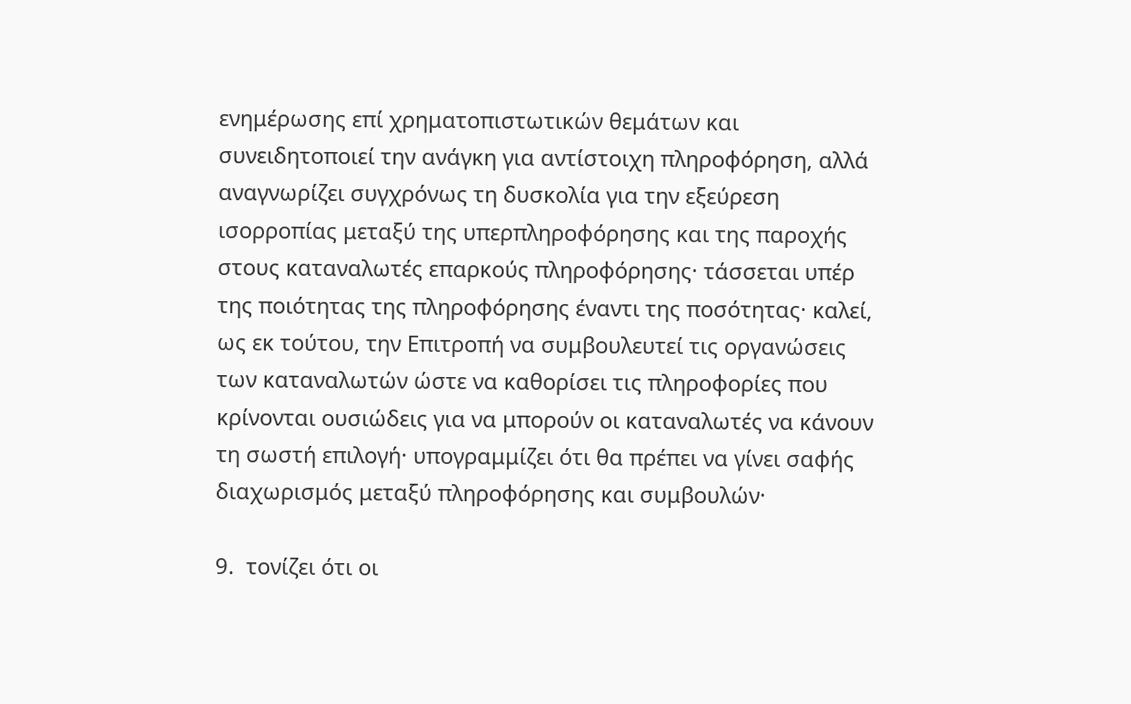ενημέρωσης επί χρηματοπιστωτικών θεμάτων και συνειδητοποιεί την ανάγκη για αντίστοιχη πληροφόρηση, αλλά αναγνωρίζει συγχρόνως τη δυσκολία για την εξεύρεση ισορροπίας μεταξύ της υπερπληροφόρησης και της παροχής στους καταναλωτές επαρκούς πληροφόρησης· τάσσεται υπέρ της ποιότητας της πληροφόρησης έναντι της ποσότητας· καλεί, ως εκ τούτου, την Επιτροπή να συμβουλευτεί τις οργανώσεις των καταναλωτών ώστε να καθορίσει τις πληροφορίες που κρίνονται ουσιώδεις για να μπορούν οι καταναλωτές να κάνουν τη σωστή επιλογή· υπογραμμίζει ότι θα πρέπει να γίνει σαφής διαχωρισμός μεταξύ πληροφόρησης και συμβουλών·

9.  τονίζει ότι οι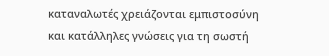καταναλωτές χρειάζονται εμπιστοσύνη και κατάλληλες γνώσεις για τη σωστή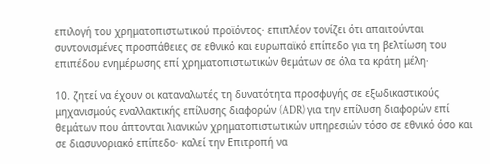επιλογή του χρηματοπιστωτικού προϊόντος· επιπλέον τονίζει ότι απαιτούνται συντονισμένες προσπάθειες σε εθνικό και ευρωπαϊκό επίπεδο για τη βελτίωση του επιπέδου ενημέρωσης επί χρηματοπιστωτικών θεμάτων σε όλα τα κράτη μέλη·

10. ζητεί να έχουν οι καταναλωτές τη δυνατότητα προσφυγής σε εξωδικαστικούς μηχανισμούς εναλλακτικής επίλυσης διαφορών (ADR) για την επίλυση διαφορών επί θεμάτων που άπτονται λιανικών χρηματοπιστωτικών υπηρεσιών τόσο σε εθνικό όσο και σε διασυνοριακό επίπεδο· καλεί την Επιτροπή να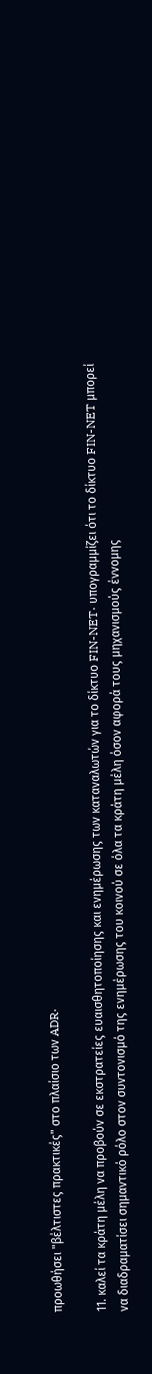προωθήσει "βέλτιστες πρακτικές" στο πλαίσιο των ADR·

11. καλεί τα κράτη μέλη να προβούν σε εκστρατείες ευαισθητοποίησης και ενημέρωσης των καταναλωτών για το δίκτυο FIN-NET· υπογραμμίζει ότι το δίκτυο FIN-NET μπορεί να διαδραματίσει σημαντικό ρόλο στον συντονισμό της ενημέρωσης του κοινού σε όλα τα κράτη μέλη όσον αφορά τους μηχανισμούς έννομης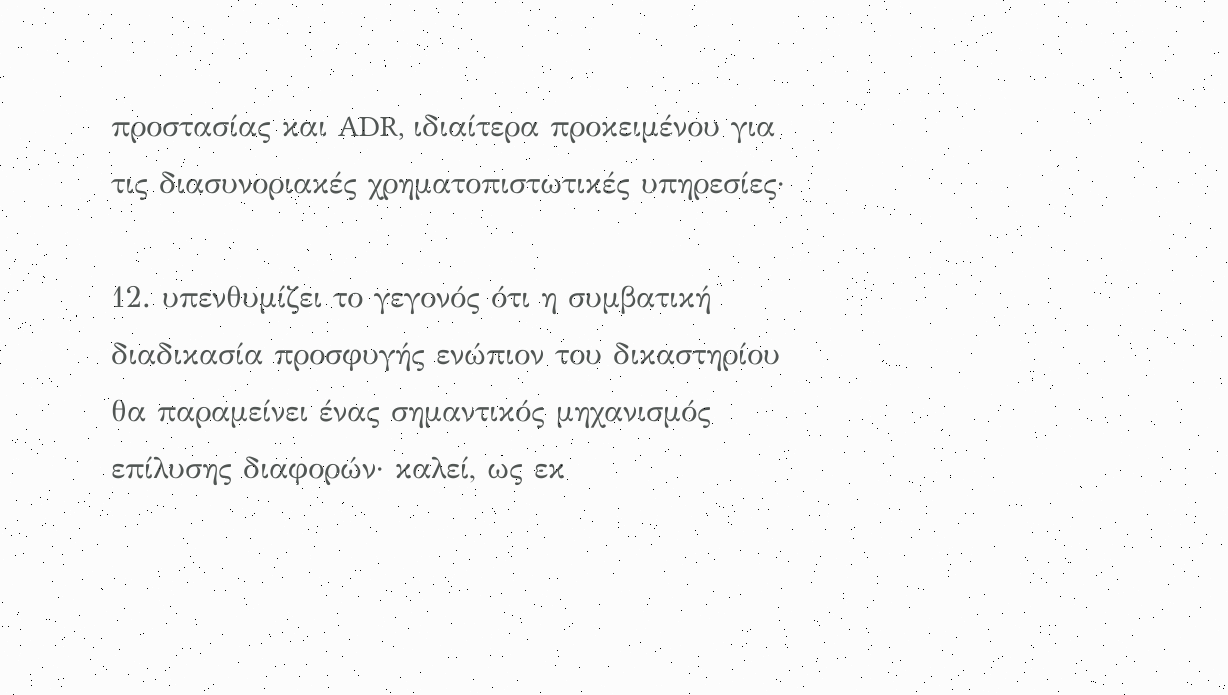προστασίας και ADR, ιδιαίτερα προκειμένου για τις διασυνοριακές χρηματοπιστωτικές υπηρεσίες·

12. υπενθυμίζει το γεγονός ότι η συμβατική διαδικασία προσφυγής ενώπιον του δικαστηρίου θα παραμείνει ένας σημαντικός μηχανισμός επίλυσης διαφορών· καλεί, ως εκ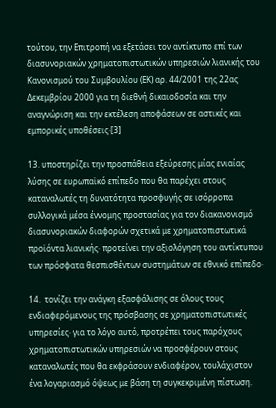τούτου, την Επιτροπή να εξετάσει τον αντίκτυπο επί των διασυνοριακών χρηματοπιστωτικών υπηρεσιών λιανικής του Κανονισμού του Συμβουλίου (ΕΚ) αρ. 44/2001 της 22ας Δεκεμβρίου 2000 για τη διεθνή δικαιοδοσία και την αναγνώριση και την εκτέλεση αποφάσεων σε αστικές και εμπορικές υποθέσεις·[3]

13. υποστηρίζει την προσπάθεια εξεύρεσης μίας ενιαίας λύσης σε ευρωπαϊκό επίπεδο που θα παρέχει στους καταναλωτές τη δυνατότητα προσφυγής σε ισόρροπα συλλογικά μέσα έννομης προστασίας για τον διακανονισμό διασυνοριακών διαφορών σχετικά με χρηματοπιστωτικά προϊόντα λιανικής· προτείνει την αξιολόγηση του αντίκτυπου των πρόσφατα θεσπισθέντων συστημάτων σε εθνικό επίπεδο·

14.  τονίζει την ανάγκη εξασφάλισης σε όλους τους ενδιαφερόμενους της πρόσβασης σε χρηματοπιστωτικές υπηρεσίες· για το λόγο αυτό, προτρέπει τους παρόχους χρηματοπιστωτικών υπηρεσιών να προσφέρουν στους καταναλωτές που θα εκφράσουν ενδιαφέρον, τουλάχιστον ένα λογαριασμό όψεως με βάση τη συγκεκριμένη πίστωση.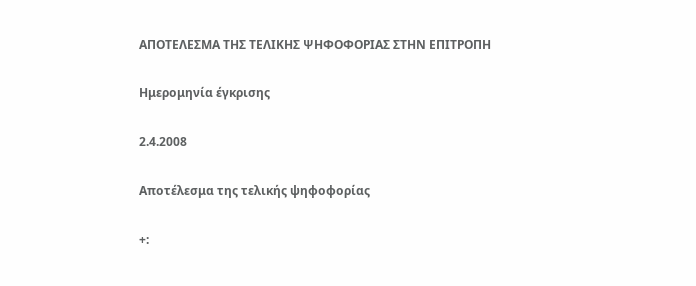ΑΠΟΤΕΛΕΣΜΑ ΤΗΣ ΤΕΛΙΚΗΣ ΨΗΦΟΦΟΡΙΑΣ ΣΤΗΝ ΕΠΙΤΡΟΠΗ

Ημερομηνία έγκρισης

2.4.2008

Αποτέλεσμα της τελικής ψηφοφορίας

+: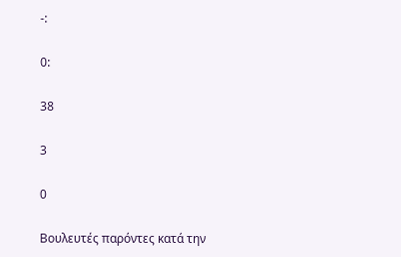-:

0:

38

3

0

Βουλευτές παρόντες κατά την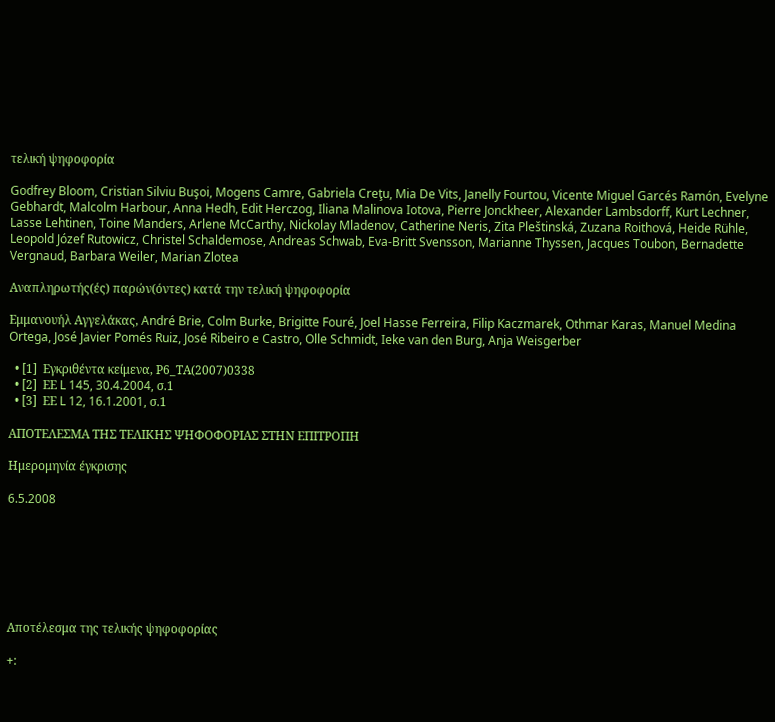τελική ψηφοφορία

Godfrey Bloom, Cristian Silviu Buşoi, Mogens Camre, Gabriela Creţu, Mia De Vits, Janelly Fourtou, Vicente Miguel Garcés Ramón, Evelyne Gebhardt, Malcolm Harbour, Anna Hedh, Edit Herczog, Iliana Malinova Iotova, Pierre Jonckheer, Alexander Lambsdorff, Kurt Lechner, Lasse Lehtinen, Toine Manders, Arlene McCarthy, Nickolay Mladenov, Catherine Neris, Zita Pleštinská, Zuzana Roithová, Heide Rühle, Leopold Józef Rutowicz, Christel Schaldemose, Andreas Schwab, Eva-Britt Svensson, Marianne Thyssen, Jacques Toubon, Bernadette Vergnaud, Barbara Weiler, Marian Zlotea

Αναπληρωτής(ές) παρών(όντες) κατά την τελική ψηφοφορία

Εμμανουήλ Αγγελάκας, André Brie, Colm Burke, Brigitte Fouré, Joel Hasse Ferreira, Filip Kaczmarek, Othmar Karas, Manuel Medina Ortega, José Javier Pomés Ruiz, José Ribeiro e Castro, Olle Schmidt, Ieke van den Burg, Anja Weisgerber

  • [1]  Εγκριθέντα κείμενα, Ρ6_ΤΑ(2007)0338
  • [2]  ΕΕ L 145, 30.4.2004, σ.1
  • [3]  ΕΕ L 12, 16.1.2001, σ.1

ΑΠΟΤΕΛΕΣΜΑ ΤΗΣ ΤΕΛΙΚΗΣ ΨΗΦΟΦΟΡΙΑΣ ΣΤΗΝ ΕΠΙΤΡΟΠΗ

Ημερομηνία έγκρισης

6.5.2008







Αποτέλεσμα της τελικής ψηφοφορίας

+: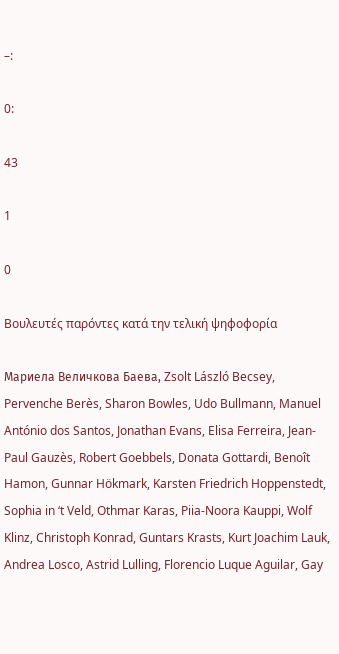–:

0:

43

1

0

Βουλευτές παρόντες κατά την τελική ψηφοφορία

Мариела Величкова Баева, Zsolt László Becsey, Pervenche Berès, Sharon Bowles, Udo Bullmann, Manuel António dos Santos, Jonathan Evans, Elisa Ferreira, Jean-Paul Gauzès, Robert Goebbels, Donata Gottardi, Benoît Hamon, Gunnar Hökmark, Karsten Friedrich Hoppenstedt, Sophia in ‘t Veld, Othmar Karas, Piia-Noora Kauppi, Wolf Klinz, Christoph Konrad, Guntars Krasts, Kurt Joachim Lauk, Andrea Losco, Astrid Lulling, Florencio Luque Aguilar, Gay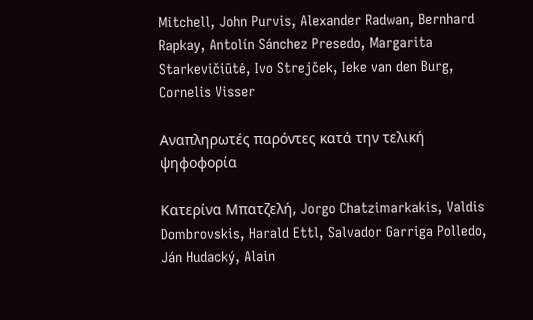Mitchell, John Purvis, Alexander Radwan, Bernhard Rapkay, Antolín Sánchez Presedo, Margarita Starkevičiūtė, Ivo Strejček, Ieke van den Burg, Cornelis Visser

Αναπληρωτές παρόντες κατά την τελική ψηφοφορία

Κατερίνα Μπατζελή, Jorgo Chatzimarkakis, Valdis Dombrovskis, Harald Ettl, Salvador Garriga Polledo, Ján Hudacký, Alain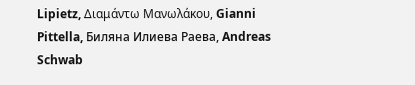Lipietz, Διαμάντω Μανωλάκου, Gianni Pittella, Биляна Илиева Раева, Andreas Schwab